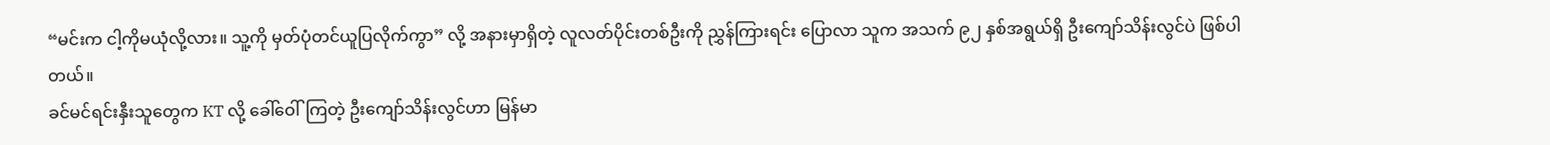“မင်းက ငါ့ကိုမယုံလို့လား။ သူ့ကို မှတ်ပုံတင်ယူပြလိုက်ကွာ” လို့ အနားမှာရှိတဲ့ လူလတ်ပိုင်းတစ်ဦးကို ညွှန်ကြားရင်း ပြောလာ သူက အသက် ၉၂ နှစ်အရွယ်ရှိ ဦးကျော်သိန်းလွင်ပဲ ဖြစ်ပါတယ်။
ခင်မင်ရင်းနှီးသူတွေက KT လို့ ခေါ်ဝေါ်ကြတဲ့ ဦးကျော်သိန်းလွင်ဟာ မြန်မာ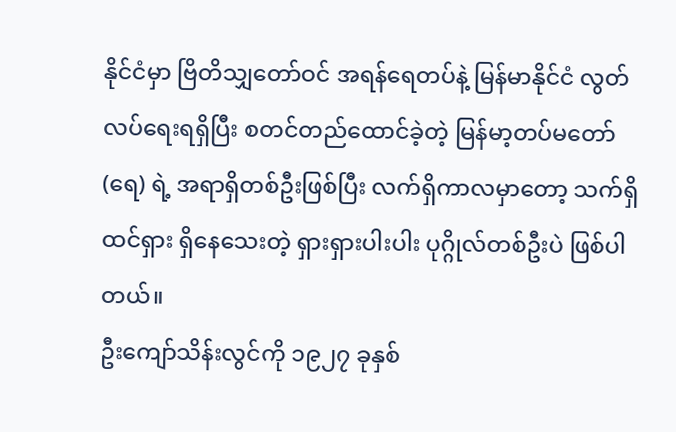နိုင်ငံမှာ ဗြိတိသျှတော်ဝင် အရန်ရေတပ်နဲ့ မြန်မာနိုင်ငံ လွတ်လပ်ရေးရရှိပြီး စတင်တည်ထောင်ခဲ့တဲ့ မြန်မာ့တပ်မတော် (ရေ) ရဲ့ အရာရှိတစ်ဦးဖြစ်ပြီး လက်ရှိကာလမှာတော့ သက်ရှိထင်ရှား ရှိနေသေးတဲ့ ရှားရှားပါးပါး ပုဂ္ဂိုလ်တစ်ဦးပဲ ဖြစ်ပါတယ်။
ဦးကျော်သိန်းလွင်ကို ၁၉၂၇ ခုနှစ်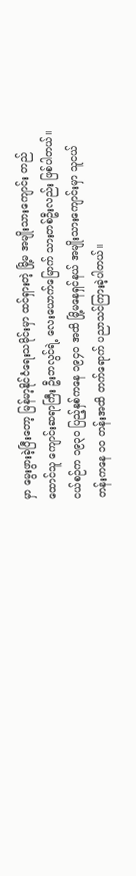မှာ မွေးဖွားခဲ့ပြီးတော့ မြန်မာ့နိုင်ငံရေးသမိုင်းမှာ ထင်ရှားတဲ့ မြို့မ အမျိုးသားကျောင်း တည်ထောင်သူ ကျောင်းဆရာကြီး ဦးဘလွင်ရဲ့ လေးယောက်မြောက် သားတစ်ဦးလည်း ဖြစ်ပါတယ်။
ငယ်စဉ်က ၁၉၃၀ ပြည့်နှစ်ကနေ ၁၉၄၀ အထိ မြို့မနေရှင်နယ် အမျိုးသားကျောင်းမှာ သူငယ်တန်းကနေ ၁၀ တန်းအထိ တက်ရောက် ပညာသင်ကြားခဲ့ပါတယ်။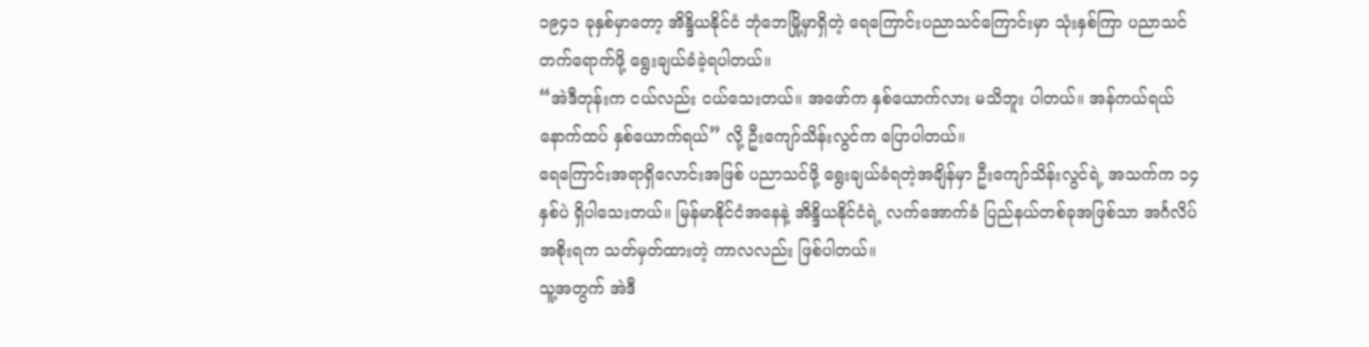၁၉၄၁ ခုနှစ်မှာတော့ အိန္ဒိယနိုင်ငံ ဘုံဘေမြို့မှာရှိတဲ့ ရေကြောင်းပညာသင်ကြောင်းမှာ သုံးနှစ်ကြာ ပညာသင် တက်ရောက်ဖို့ ရွေးချယ်ခံခဲ့ရပါတယ်။
“အဲဒီတုန်းက ငယ်လည်း ငယ်သေးတယ်။ အဖော်က နှစ်ယောက်လား မသိဘူး ပါတယ်။ အန်ကယ်ရယ် နောက်ထပ် နှစ်ယောက်ရယ်” လို့ ဦးကျော်သိန်းလွင်က ပြောပါတယ်။
ရေကြောင်းအရာရှိလောင်းအဖြစ် ပညာသင်ဖို့ ရွေးချယ်ခံရတဲ့အချိန်မှာ ဦးကျော်သိန်းလွင်ရဲ့ အသက်က ၁၄ နှစ်ပဲ ရှိပါသေးတယ်။ မြန်မာနိုင်ငံအနေနဲ့ အိန္ဒိယနိုင်ငံရဲ့ လက်အောက်ခံ ပြည်နယ်တစ်ခုအဖြစ်သာ အင်္ဂလိပ်အစိုးရက သတ်မှတ်ထားတဲ့ ကာလလည်း ဖြစ်ပါတယ်။
သူ့အတွက် အဲဒီ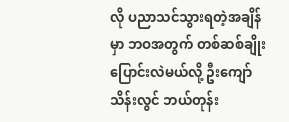လို ပညာသင်သွားရတဲ့အချိန်မှာ ဘဝအတွက် တစ်ဆစ်ချိုး ပြောင်းလဲမယ်လို့ ဦးကျော်သိန်းလွင် ဘယ်တုန်း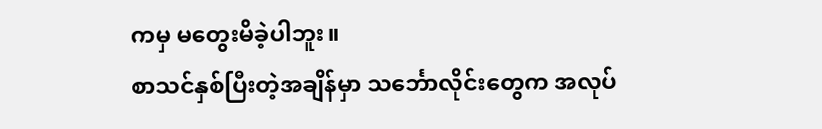ကမှ မတွေးမိခဲ့ပါဘူး။
စာသင်နှစ်ပြီးတဲ့အချိန်မှာ သင်္ဘောလိုင်းတွေက အလုပ်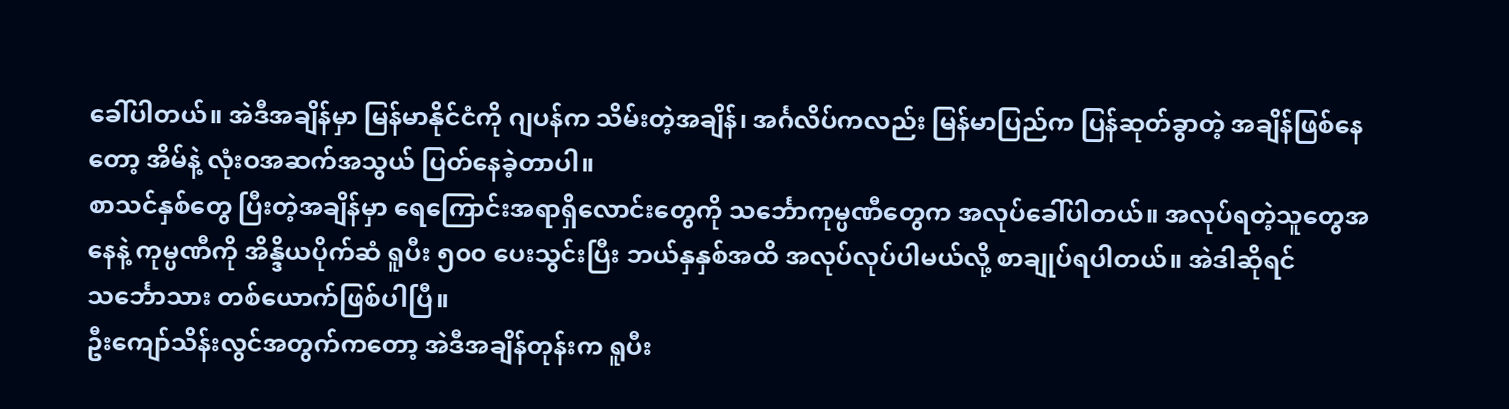ခေါ်ပါတယ်။ အဲဒီအချိန်မှာ မြန်မာနိုင်ငံကို ဂျပန်က သိမ်းတဲ့အချိန်၊ အင်္ဂလိပ်ကလည်း မြန်မာပြည်က ပြန်ဆုတ်ခွာတဲ့ အချိန်ဖြစ်နေတော့ အိမ်နဲ့ လုံးဝအဆက်အသွယ် ပြတ်နေခဲ့တာပါ။
စာသင်နှစ်တွေ ပြီးတဲ့အချိန်မှာ ရေကြောင်းအရာရှိလောင်းတွေကို သင်္ဘောကုမ္ပဏီတွေက အလုပ်ခေါ်ပါတယ်။ အလုပ်ရတဲ့သူတွေအနေနဲ့ ကုမ္ပဏီကို အိန္ဒိယပိုက်ဆံ ရူပီး ၅၀၀ ပေးသွင်းပြီး ဘယ်နှနှစ်အထိ အလုပ်လုပ်ပါမယ်လို့ စာချုပ်ရပါတယ်။ အဲဒါဆိုရင် သင်္ဘောသား တစ်ယောက်ဖြစ်ပါပြီ။
ဦးကျော်သိန်းလွင်အတွက်ကတော့ အဲဒီအချိန်တုန်းက ရူပီး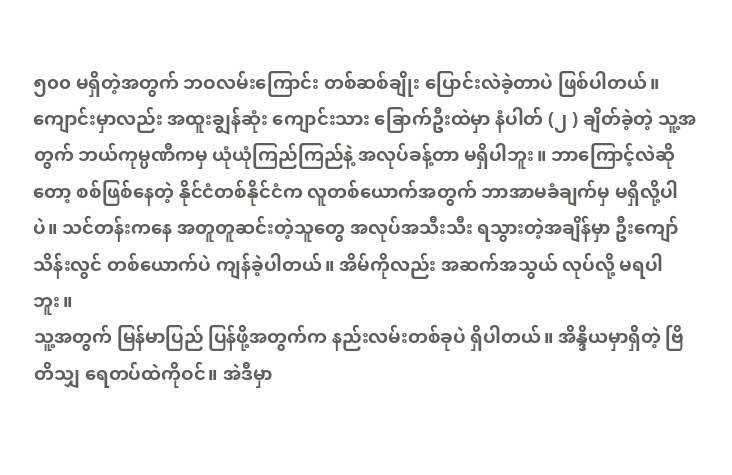၅၀၀ မရှိတဲ့အတွက် ဘဝလမ်းကြောင်း တစ်ဆစ်ချိုး ပြောင်းလဲခဲ့တာပဲ ဖြစ်ပါတယ်။ ကျောင်းမှာလည်း အထူးချွန်ဆုံး ကျောင်းသား ခြောက်ဦးထဲမှာ နံပါတ် (၂ ) ချိတ်ခဲ့တဲ့ သူ့အတွက် ဘယ်ကုမ္ပဏီကမှ ယုံယုံကြည်ကြည်နဲ့ အလုပ်ခန့်တာ မရှိပါဘူး။ ဘာကြောင့်လဲဆိုတော့ စစ်ဖြစ်နေတဲ့ နိုင်ငံတစ်နိုင်ငံက လူတစ်ယောက်အတွက် ဘာအာမခံချက်မှ မရှိလို့ပါပဲ။ သင်တန်းကနေ အတူတူဆင်းတဲ့သူတွေ အလုပ်အသီးသီး ရသွားတဲ့အချိန်မှာ ဦးကျော်သိန်းလွင် တစ်ယောက်ပဲ ကျန်ခဲ့ပါတယ်။ အိမ်ကိုလည်း အဆက်အသွယ် လုပ်လို့ မရပါဘူး။
သူ့အတွက် မြန်မာပြည် ပြန်ဖို့အတွက်က နည်းလမ်းတစ်ခုပဲ ရှိပါတယ်။ အိန္ဒိယမှာရှိတဲ့ ဗြိတိသျှ ရေတပ်ထဲကိုဝင်။ အဲဒီမှာ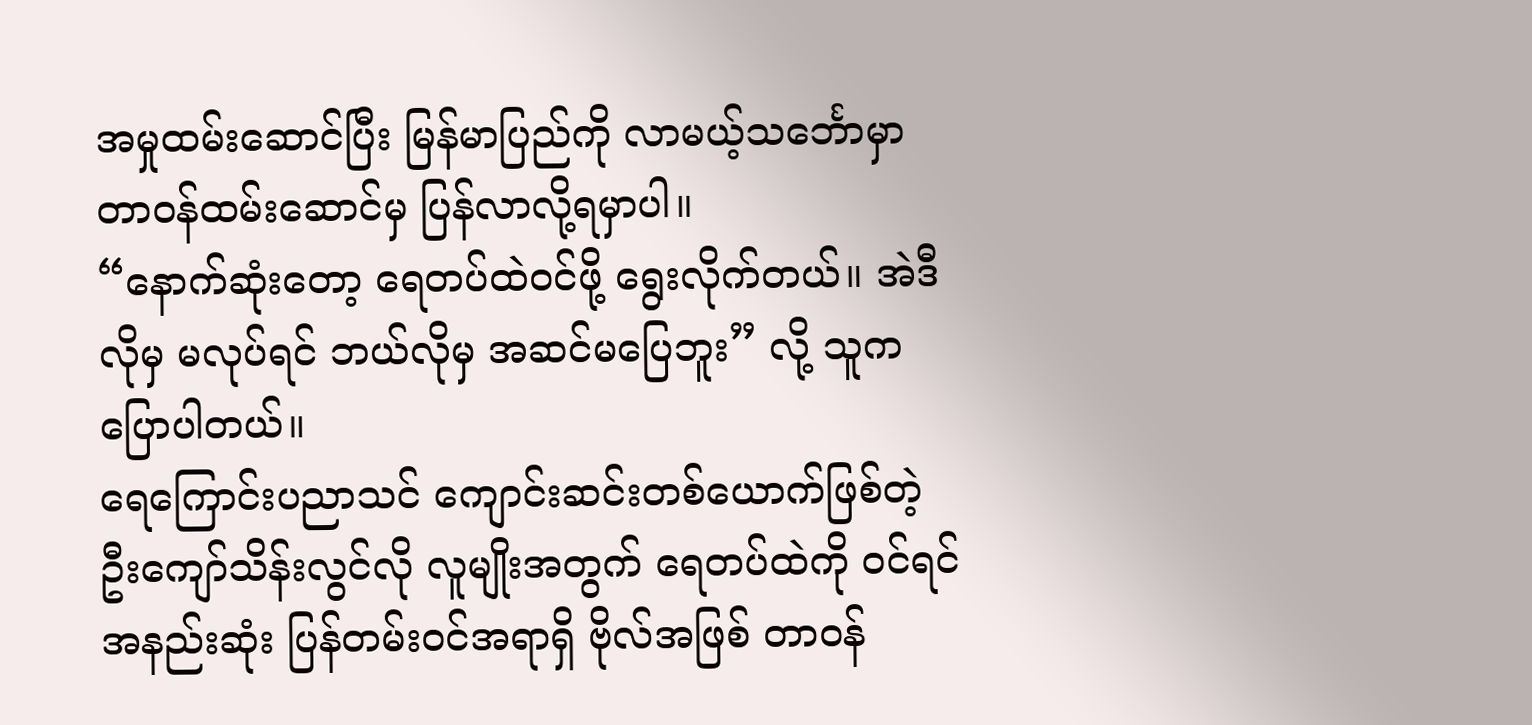အမှုထမ်းဆောင်ပြီး မြန်မာပြည်ကို လာမယ့်သင်္ဘောမှာ တာဝန်ထမ်းဆောင်မှ ပြန်လာလို့ရမှာပါ။
“နောက်ဆုံးတော့ ရေတပ်ထဲဝင်ဖို့ ရွေးလိုက်တယ်။ အဲဒီလိုမှ မလုပ်ရင် ဘယ်လိုမှ အဆင်မပြေဘူး” လို့ သူက ပြောပါတယ်။
ရေကြောင်းပညာသင် ကျောင်းဆင်းတစ်ယောက်ဖြစ်တဲ့ ဦးကျော်သိန်းလွင်လို လူမျိုးအတွက် ရေတပ်ထဲကို ဝင်ရင် အနည်းဆုံး ပြန်တမ်းဝင်အရာရှိ ဗိုလ်အဖြစ် တာဝန်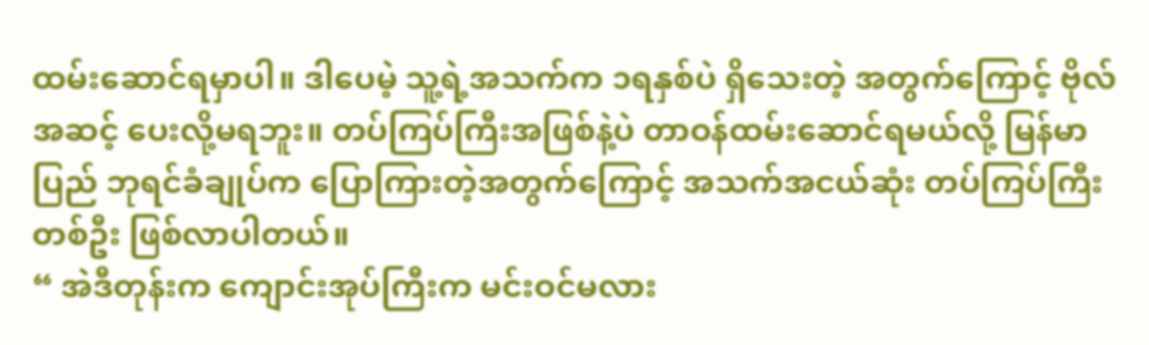ထမ်းဆောင်ရမှာပါ။ ဒါပေမဲ့ သူ့ရဲ့အသက်က ၁ရနှစ်ပဲ ရှိသေးတဲ့ အတွက်ကြောင့် ဗိုလ်အဆင့် ပေးလို့မရဘူး။ တပ်ကြပ်ကြီးအဖြစ်နဲ့ပဲ တာဝန်ထမ်းဆောင်ရမယ်လို့ မြန်မာပြည် ဘုရင်ခံချုပ်က ပြောကြားတဲ့အတွက်ကြောင့် အသက်အငယ်ဆုံး တပ်ကြပ်ကြီးတစ်ဦး ဖြစ်လာပါတယ်။
“ အဲဒီတုန်းက ကျောင်းအုပ်ကြီးက မင်းဝင်မလား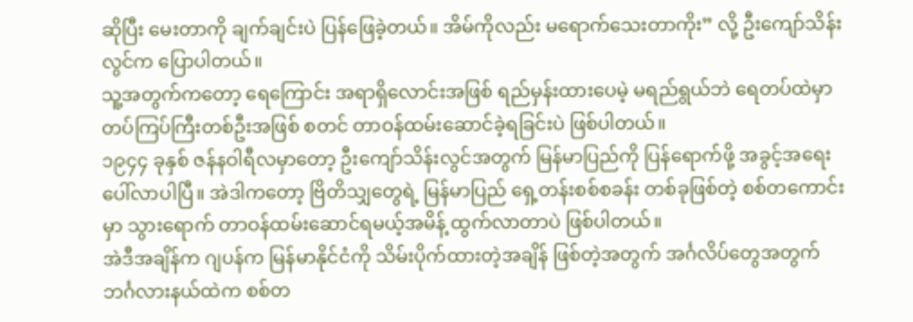ဆိုပြီး မေးတာကို ချက်ချင်းပဲ ပြန်ဖြေခဲ့တယ်။ အိမ်ကိုလည်း မရောက်သေးတာကိုး” လို့ ဦးကျော်သိန်းလွင်က ပြောပါတယ်။
သူ့အတွက်ကတော့ ရေကြောင်း အရာရှိလောင်းအဖြစ် ရည်မှန်းထားပေမဲ့ မရည်ရွယ်ဘဲ ရေတပ်ထဲမှာ တပ်ကြပ်ကြီးတစ်ဦးအဖြစ် စတင် တာဝန်ထမ်းဆောင်ခဲ့ရခြင်းပဲ ဖြစ်ပါတယ်။
၁၉၄၄ ခုနှစ် ဇန်နဝါရီလမှာတော့ ဦးကျော်သိန်းလွင်အတွက် မြန်မာပြည်ကို ပြန်ရောက်ဖို့ အခွင့်အရေး ပေါ်လာပါပြီ။ အဲဒါကတော့ ဗြိတိသျှတွေရဲ့ မြန်မာပြည် ရှေ့တန်းစစ်စခန်း တစ်ခုဖြစ်တဲ့ စစ်တကောင်းမှာ သွားရောက် တာဝန်ထမ်းဆောင်ရမယ့်အမိန့် ထွက်လာတာပဲ ဖြစ်ပါတယ်။
အဲဒီအချိန်က ဂျပန်က မြန်မာနိုင်ငံကို သိမ်းပိုက်ထားတဲ့အချိန် ဖြစ်တဲ့အတွက် အင်္ဂလိပ်တွေအတွက် ဘင်္ဂလားနယ်ထဲက စစ်တ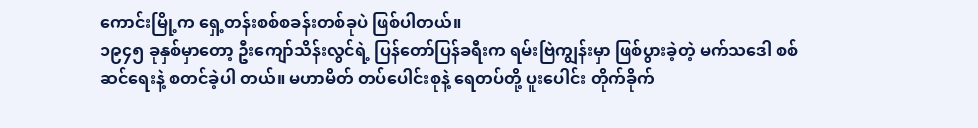ကောင်းမြို့က ရှေ့တန်းစစ်စခန်းတစ်ခုပဲ ဖြစ်ပါတယ်။
၁၉၄၅ ခုနှစ်မှာတော့ ဦးကျော်သိန်းလွင်ရဲ့ ပြန်တော်ပြန်ခရီးက ရမ်းဗြဲကျွန်းမှာ ဖြစ်ပွားခဲ့တဲ့ မက်သဒေါ စစ်ဆင်ရေးနဲ့ စတင်ခဲ့ပါ တယ်။ မဟာမိတ် တပ်ပေါင်းစုနဲ့ ရေတပ်တို့ ပူးပေါင်း တိုက်ခိုက်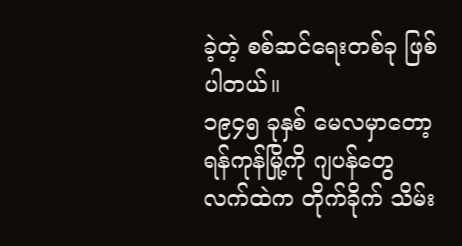ခဲ့တဲ့ စစ်ဆင်ရေးတစ်ခု ဖြစ်ပါတယ်။
၁၉၄၅ ခုနှစ် မေလမှာတော့ ရန်ကုန်မြို့ကို ဂျပန်တွေ လက်ထဲက တိုက်ခိုက် သိမ်း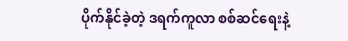ပိုက်နိုင်ခဲ့တဲ့ ဒရက်ကူလာ စစ်ဆင်ရေးနဲ့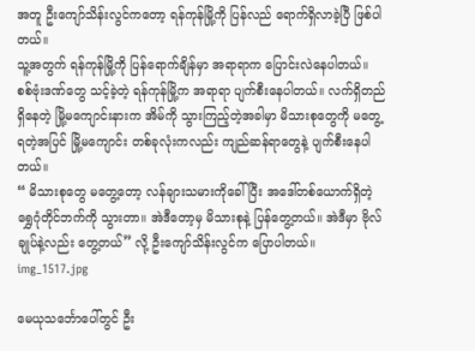အတူ ဦးကျော်သိန်းလွင်ကတော့ ရန်ကုန်မြို့ကို ပြန်လည် ရောက်ရှိလာခဲ့ပြီ ဖြစ်ပါတယ်။
သူ့အတွက် ရန်ကုန်မြို့ကို ပြန်ရောက်ချိန်မှာ အရာရာက ပြောင်းလဲနေပါတယ်။ စစ်ဗုံးဒဏ်တွေ သင့်ခဲ့တဲ့ ရန်ကုန်မြို့က အရာရာ ပျက်စီးနေပါတယ်။ လက်ရှိတည်ရှိနေတဲ့ မြို့မကျောင်းနားက အိမ်ကို သွားကြည့်တဲ့အခါမှာ မိသားစုတွေကို မတွေ့ရတဲ့အပြင် မြို့မကျောင်း တစ်ခုလုံးကလည်း ကျည်ဆန်ရာတွေနဲ့ ပျက်စီးနေပါတယ်။
“ မိသားစုတွေ မတွေ့တော့ လန်ချားသမားကိုခေါ်ပြီး အဒေါ်တစ်ယောက်ရှိတဲ့ ရွှေဂုံတိုင်ဘက်ကို သွားတာ။ အဲဒီတော့မှ မိသားစုနဲ့ ပြန်တွေ့တယ်။ အဲဒီမှာ ဗိုလ်ချုပ်နဲ့လည်း တွေ့တယ်” လို့ ဦးကျော်သိန်းလွင်က ပြောပါတယ်။
img_1517.jpg

မေယုသင်္ဘောပေါ်တွင် ဦး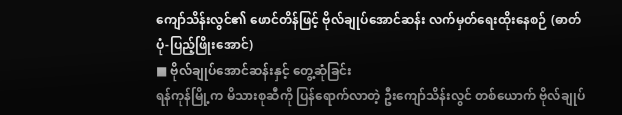ကျော်သိန်းလွင်၏ ဖောင်တိန်ဖြင့် ဗိုလ်ချုပ်အောင်ဆန်း လက်မှတ်ရေးထိုးနေစဉ် (ဓာတ်ပုံ-ပြည့်ဖြိုးအောင်)
■ ဗိုလ်ချုပ်အောင်ဆန်းနှင့် တွေ့ဆုံခြင်း
ရန်ကုန်မြို့က မိသားစုဆီကို ပြန်ရောက်လာတဲ့ ဦးကျော်သိန်းလွင် တစ်ယောက် ဗိုလ်ချုပ်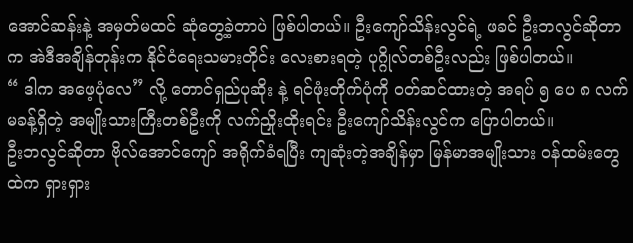အောင်ဆန်းနဲ့ အမှတ်မထင် ဆုံတွေ့ခဲ့တာပဲ ဖြစ်ပါတယ်။ ဦးကျော်သိန်းလွင်ရဲ့ ဖခင် ဦးဘလွင်ဆိုတာက အဲဒီအချိန်တုန်းက နိုင်ငံရေးသမားတိုင်း လေးစားရတဲ့ ပုဂ္ဂိုလ်တစ်ဦးလည်း ဖြစ်ပါတယ်။
“ ဒါက အဖေ့ပုံလေ” လို့ တောင်ရှည်ပုဆိုး နဲ့ ရင်ဖုံးတိုက်ပုံကို ဝတ်ဆင်ထားတဲ့ အရပ် ၅ ပေ ၈ လက်မခန့်ရှိတဲ့ အမျိုးသားကြီးတစ်ဦးကို လက်ညှိုးထိုးရင်း ဦးကျော်သိန်းလွင်က ပြောပါတယ်။
ဦးဘလွင်ဆိုတာ ဗိုလ်အောင်ကျော် အရိုက်ခံရပြီး ကျဆုံးတဲ့အချိန်မှာ မြန်မာအမျိုးသား ဝန်ထမ်းတွေထဲက ရှားရှား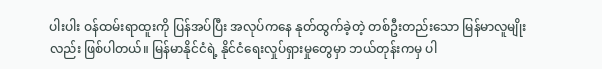ပါးပါး ဝန်ထမ်းရာထူးကို ပြန်အပ်ပြီး အလုပ်ကနေ နုတ်ထွက်ခဲ့တဲ့ တစ်ဦးတည်းသော မြန်မာလူမျိုးလည်း ဖြစ်ပါတယ်။ မြန်မာနိုင်ငံရဲ့ နိုင်ငံရေးလှုပ်ရှားမှုတွေမှာ ဘယ်တုန်းကမှ ပါ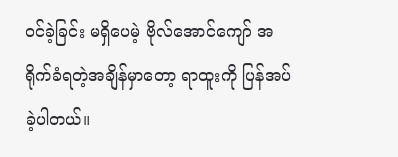ဝင်ခဲ့ခြင်း မရှိပေမဲ့ ဗိုလ်အောင်ကျော် အရိုက်ခံရတဲ့အချိန်မှာတော့ ရာထူးကို ပြန်အပ်ခဲ့ပါတယ်။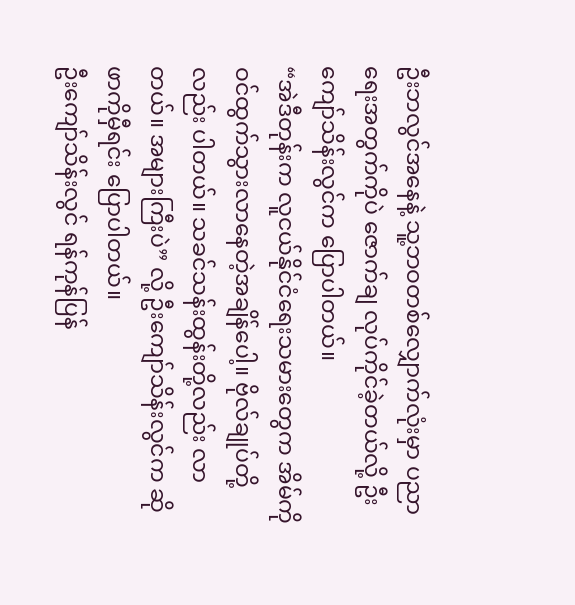ဦးဘလွင်အနေနဲ့ သူ့ဘဝတစ်လျှောက်လုံးမှာ ပညာရေးအတွက်ကိုပဲ ဇောက်ချ လုပ်ကိုင်ခဲ့တယ်လို့ ဦးကျော်သိန်းလွင်က ပြောပါတယ်။
“အဲဒီတုန်းက လူငယ်နိုင်ငံရေးသမားတွေက အိမ်ကို ဝင်ထွက်သွားလာနေတဲ့အချိန်ပေါ့။ ဗိုလ်ချုပ်တို့လည်း ပါတယ်။ သခင်သန်းထွန်းတို့လည်း လာတယ်။ အများကြီးပဲ” လို့ ဦးကျော်သိန်းလွင်က ဆိုဖာကိုမှီရင်း ပြောပါတယ်။
ဦးကျော်သိန်းလွင် ရန်ကုန်ပြန်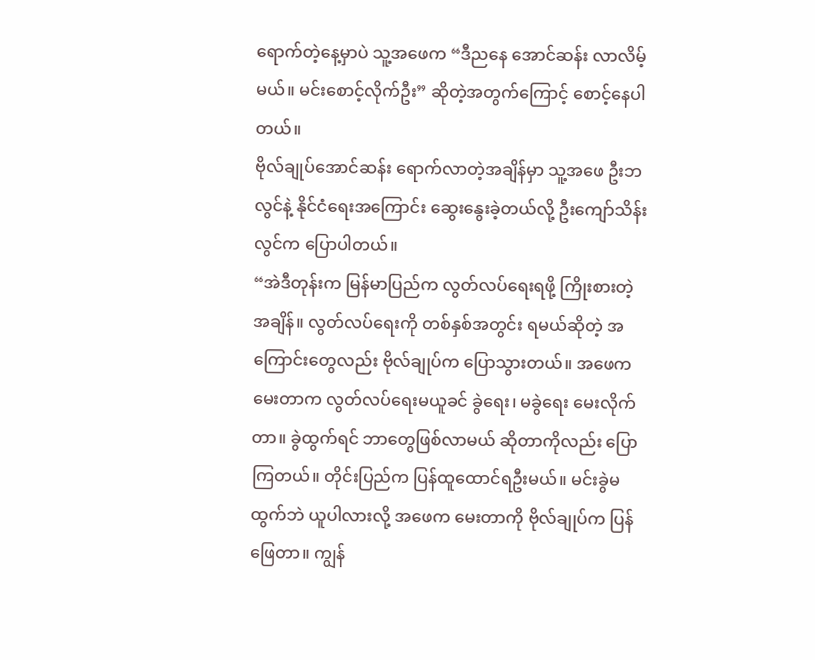ရောက်တဲ့နေ့မှာပဲ သူ့အဖေက “ဒီညနေ အောင်ဆန်း လာလိမ့်မယ်။ မင်းစောင့်လိုက်ဦး” ဆိုတဲ့အတွက်ကြောင့် စောင့်နေပါတယ်။
ဗိုလ်ချုပ်အောင်ဆန်း ရောက်လာတဲ့အချိန်မှာ သူ့အဖေ ဦးဘလွင်နဲ့ နိုင်ငံရေးအကြောင်း ဆွေးနွေးခဲ့တယ်လို့ ဦးကျော်သိန်းလွင်က ပြောပါတယ်။
“အဲဒီတုန်းက မြန်မာပြည်က လွတ်လပ်ရေးရဖို့ ကြိုးစားတဲ့အချိန်။ လွတ်လပ်ရေးကို တစ်နှစ်အတွင်း ရမယ်ဆိုတဲ့ အကြောင်းတွေလည်း ဗိုလ်ချုပ်က ပြောသွားတယ်။ အဖေက မေးတာက လွတ်လပ်ရေးမယူခင် ခွဲရေး၊ မခွဲရေး မေးလိုက်တာ။ ခွဲထွက်ရင် ဘာတွေဖြစ်လာမယ် ဆိုတာကိုလည်း ပြောကြတယ်။ တိုင်းပြည်က ပြန်ထူထောင်ရဦးမယ်။ မင်းခွဲမထွက်ဘဲ ယူပါလားလို့ အဖေက မေးတာကို ဗိုလ်ချုပ်က ပြန်ဖြေတာ။ ကျွန်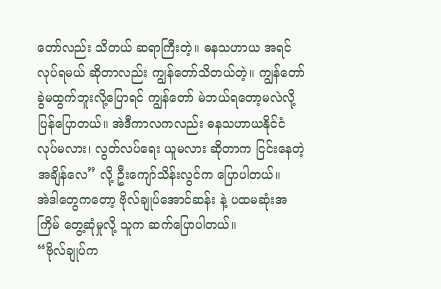တော်လည်း သိတယ် ဆရာကြီးတဲ့။ ဓနသဟာယ အရင်လုပ်ရမယ် ဆိုတာလည်း ကျွန်တော်သိတယ်တဲ့။ ကျွန်တော် ခွဲမထွက်ဘူးလို့ပြောရင် ကျွန်တော် မဲဘယ်ရတော့မလဲလို့ ပြန်ပြောတယ်။ အဲဒီကာလကလည်း ဓနသဟာယနိုင်ငံ လုပ်မလား၊ လွတ်လပ်ရေး ယူမလား ဆိုတာက ငြင်းနေတဲ့ အချိန်လေ” လို့ ဦးကျော်သိန်းလွင်က ပြောပါတယ်။
အဲဒါတွေကတော့ ဗိုလ်ချုပ်အောင်ဆန်း နဲ့ ပထမဆုံးအကြိမ် တွေ့ဆုံမှုလို့ သူက ဆက်ပြောပါတယ်။
“ဗိုလ်ချုပ်က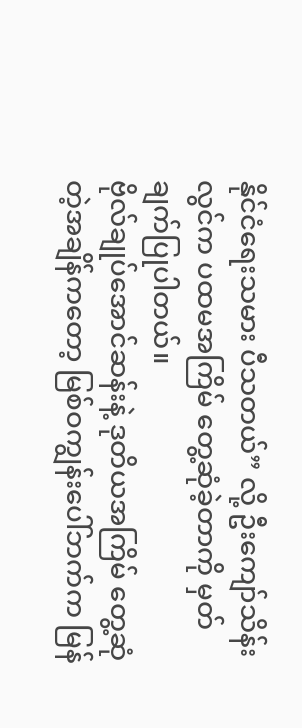နိုင်ငံရေးသမား ပီသတယ်” လို့ ဦးကျော်သိန်းလွင်က ပထမအကြိမ် တွေ့ဆုံခဲ့တာကို မှတ်ချက်ပြုပါတယ်။
ဗိုလ်ချုပ်အောင်ဆန်းနဲ့ ဒုတိယအကြိမ် တွေ့ဆုံတဲ့အချိန်ကတော့ မြစ်ဝကျွန်းပေါ်ဘက်က မြန်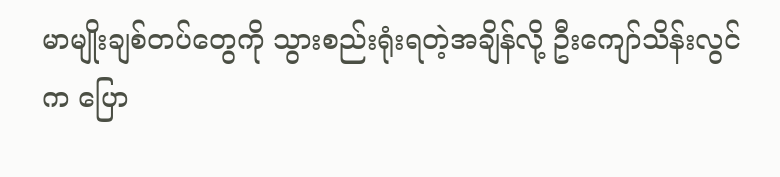မာမျိုးချစ်တပ်တွေကို သွားစည်းရုံးရတဲ့အချိန်လို့ ဦးကျော်သိန်းလွင်က ပြော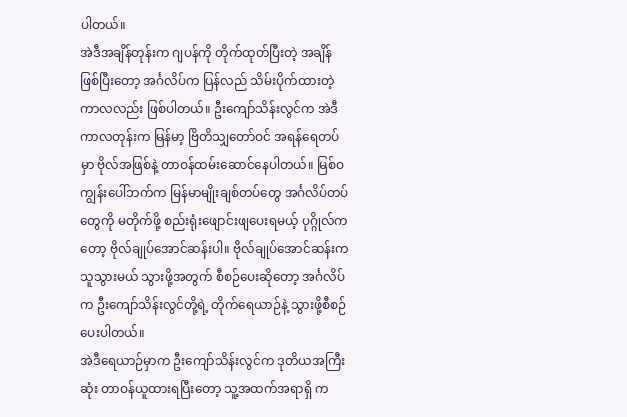ပါတယ်။
အဲဒီအချိန်တုန်းက ဂျပန်ကို တိုက်ထုတ်ပြီးတဲ့ အချိန်ဖြစ်ပြီးတော့ အင်္ဂလိပ်က ပြန်လည် သိမ်းပိုက်ထားတဲ့ကာလလည်း ဖြစ်ပါတယ်။ ဦးကျော်သိန်းလွင်က အဲဒီကာလတုန်းက မြန်မာ့ ဗြိတိသျှတော်ဝင် အရန်ရေတပ်မှာ ဗိုလ်အဖြစ်နဲ့ တာဝန်ထမ်းဆောင်နေပါတယ်။ မြစ်ဝကျွန်းပေါ်ဘက်က မြန်မာမျိုးချစ်တပ်တွေ အင်္ဂလိပ်တပ်တွေကို မတိုက်ဖို့ စည်းရုံးဖျောင်းဖျပေးရမယ့် ပုဂ္ဂိုလ်ကတော့ ဗိုလ်ချုပ်အောင်ဆန်းပါ။ ဗိုလ်ချုပ်အောင်ဆန်းက သူသွားမယ် သွားဖို့အတွက် စီစဉ်ပေးဆိုတော့ အင်္ဂလိပ်က ဦးကျော်သိန်းလွင်တို့ရဲ့ တိုက်ရေယာဉ်နဲ့ သွားဖို့စီစဉ်ပေးပါတယ်။
အဲဒီရေယာဉ်မှာက ဦးကျော်သိန်းလွင်က ဒုတိယအကြီးဆုံး တာဝန်ယူထားရပြီးတော့ သူ့အထက်အရာရှိ က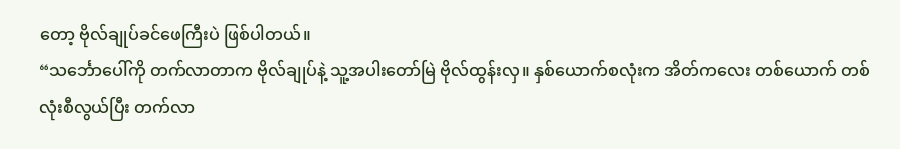တော့ ဗိုလ်ချုပ်ခင်ဖေကြီးပဲ ဖြစ်ပါတယ်။
“သင်္ဘောပေါ်ကို တက်လာတာက ဗိုလ်ချုပ်နဲ့ သူ့အပါးတော်မြဲ ဗိုလ်ထွန်းလှ။ နှစ်ယောက်စလုံးက အိတ်ကလေး တစ်ယောက် တစ်လုံးစီလွယ်ပြီး တက်လာ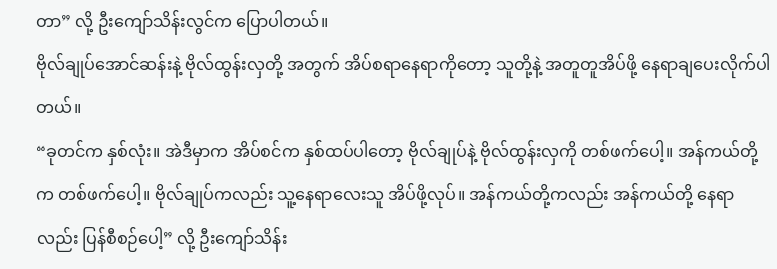တာ” လို့ ဦးကျော်သိန်းလွင်က ပြောပါတယ်။
ဗိုလ်ချုပ်အောင်ဆန်းနဲ့ ဗိုလ်ထွန်းလှတို့ အတွက် အိပ်စရာနေရာကိုတော့ သူတို့နဲ့ အတူတူအိပ်ဖို့ နေရာချပေးလိုက်ပါတယ်။
“ခုတင်က နှစ်လုံး။ အဲဒီမှာက အိပ်စင်က နှစ်ထပ်ပါတော့ ဗိုလ်ချုပ်နဲ့ ဗိုလ်ထွန်းလှကို တစ်ဖက်ပေါ့။ အန်ကယ်တို့က တစ်ဖက်ပေါ့။ ဗိုလ်ချုပ်ကလည်း သူ့နေရာလေးသူ အိပ်ဖို့လုပ်။ အန်ကယ်တို့ကလည်း အန်ကယ်တို့ နေရာလည်း ပြန်စီစဉ်ပေါ့” လို့ ဦးကျော်သိန်း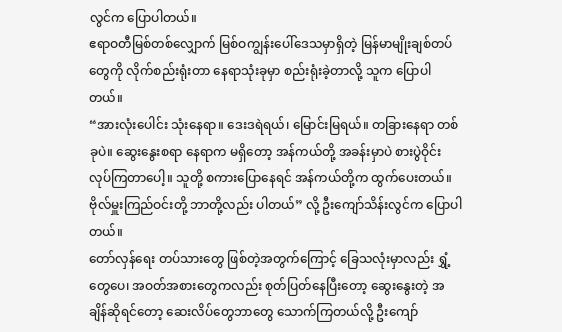လွင်က ပြောပါတယ်။
ဧရာဝတီမြစ်တစ်လျှောက် မြစ်ဝကျွန်းပေါ်ဒေသမှာရှိတဲ့ မြန်မာမျိုးချစ်တပ်တွေကို လိုက်စည်းရုံးတာ နေရာသုံးခုမှာ စည်းရုံးခဲ့တာလို့ သူက ပြောပါတယ်။
“အားလုံးပေါင်း သုံးနေရာ။ ဒေးဒရဲရယ်၊ မြောင်းမြရယ်။ တခြားနေရာ တစ်ခုပဲ။ ဆွေးနွေးစရာ နေရာက မရှိတော့ အန်ကယ်တို့ အခန်းမှာပဲ စားပွဲဝိုင်း လုပ်ကြတာပေါ့။ သူတို့ စကားပြောနေရင် အန်ကယ်တို့က ထွက်ပေးတယ်။ ဗိုလ်မှူးကြည်ဝင်းတို့ ဘာတို့လည်း ပါတယ်” လို့ ဦးကျော်သိန်းလွင်က ပြောပါတယ်။
တော်လှန်ရေး တပ်သားတွေ ဖြစ်တဲ့အတွက်ကြောင့် ခြေသလုံးမှာလည်း ရွှံ့တွေပေ၊ အဝတ်အစားတွေကလည်း စုတ်ပြတ်နေပြီးတော့ ဆွေးနွေးတဲ့ အချိန်ဆိုရင်တော့ ဆေးလိပ်တွေဘာတွေ သောက်ကြတယ်လို့ ဦးကျော်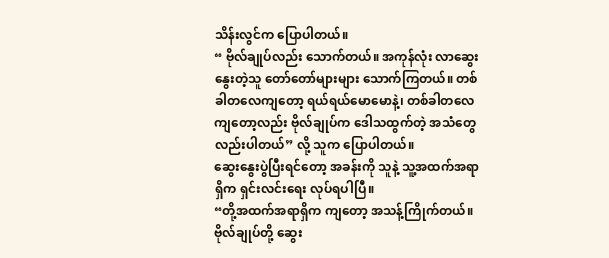သိန်းလွင်က ပြောပါတယ်။
“ ဗိုလ်ချုပ်လည်း သောက်တယ်။ အကုန်လုံး လာဆွေးနွေးတဲ့သူ တော်တော်များများ သောက်ကြတယ်။ တစ်ခါတလေကျတော့ ရယ်ရယ်မောမောနဲ့၊ တစ်ခါတလေကျတော့လည်း ဗိုလ်ချုပ်က ဒေါသထွက်တဲ့ အသံတွေလည်းပါတယ်” လို့ သူက ပြောပါတယ်။
ဆွေးနွေးပွဲပြီးရင်တော့ အခန်းကို သူနဲ့ သူ့အထက်အရာရှိက ရှင်းလင်းရေး လုပ်ရပါပြီ။
“တို့အထက်အရာရှိက ကျတော့ အသန့်ကြိုက်တယ်။ ဗိုလ်ချုပ်တို့ ဆွေး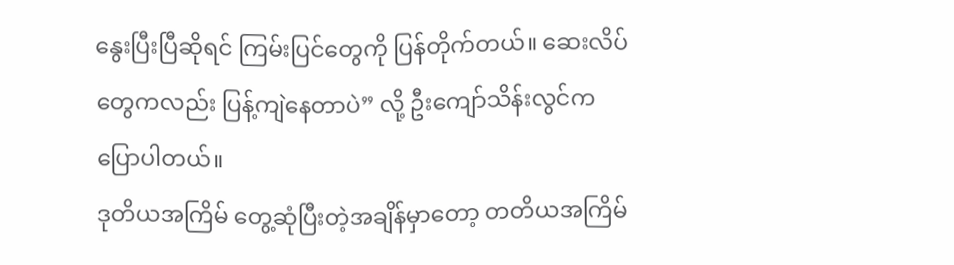နွေးပြီးပြီဆိုရင် ကြမ်းပြင်တွေကို ပြန်တိုက်တယ်။ ဆေးလိပ်တွေကလည်း ပြန့်ကျဲနေတာပဲ” လို့ ဦးကျော်သိန်းလွင်က ပြောပါတယ်။
ဒုတိယအကြိမ် တွေ့ဆုံပြီးတဲ့အချိန်မှာတော့ တတိယအကြိမ်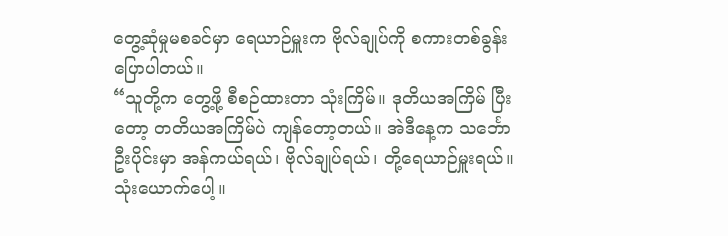တွေ့ဆုံမှုမစခင်မှာ ရေယာဉ်မှူးက ဗိုလ်ချုပ်ကို စကားတစ်ခွန်း ပြောပါတယ်။
“သူတို့က တွေ့ဖို့ စီစဉ်ထားတာ သုံးကြိမ်။ ဒုတိယအကြိမ် ပြီးတော့ တတိယအကြိမ်ပဲ ကျန်တော့တယ်။ အဲဒီနေ့က သင်္ဘောဦးပိုင်းမှာ အန်ကယ်ရယ်၊ ဗိုလ်ချုပ်ရယ်၊ တို့ရေယာဉ်မှူးရယ်။ သုံးယောက်ပေါ့။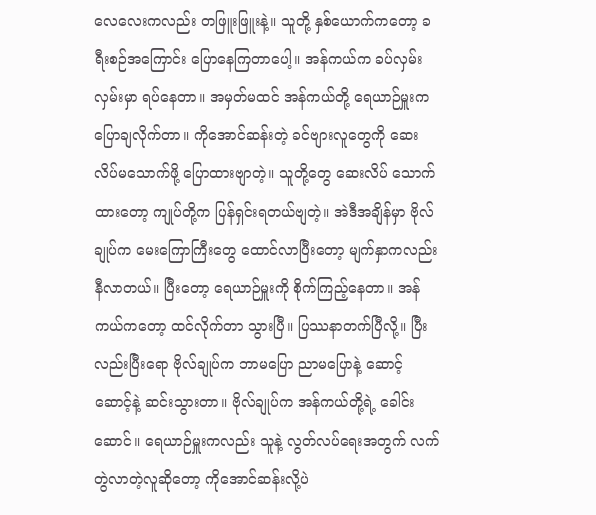လေလေးကလည်း တဖြူးဖြူးနဲ့။ သူတို့ နှစ်ယောက်ကတော့ ခရီးစဉ်အကြောင်း ပြောနေကြတာပေါ့။ အန်ကယ်က ခပ်လှမ်းလှမ်းမှာ ရပ်နေတာ။ အမှတ်မထင် အန်ကယ်တို့ ရေယာဉ်မှူးက ပြောချလိုက်တာ။ ကိုအောင်ဆန်းတဲ့ ခင်ဗျားလူတွေကို ဆေးလိပ်မသောက်ဖို့ ပြောထားဗျာတဲ့။ သူတို့တွေ ဆေးလိပ် သောက်ထားတော့ ကျုပ်တို့က ပြန်ရှင်းရတယ်ဗျတဲ့။ အဲဒီအချိန်မှာ ဗိုလ်ချုပ်က မေးကြောကြီးတွေ ထောင်လာပြီးတော့ မျက်နှာကလည်း နီလာတယ်။ ပြီးတော့ ရေယာဉ်မှူးကို စိုက်ကြည့်နေတာ။ အန်ကယ်ကတော့ ထင်လိုက်တာ သွားပြီ။ ပြဿနာတက်ပြီလို့။ ပြီးလည်းပြီးရော ဗိုလ်ချုပ်က ဘာမပြော ညာမပြောနဲ့ ဆောင့်ဆောင့်နဲ့ ဆင်းသွားတာ။ ဗိုလ်ချုပ်က အန်ကယ်တို့ရဲ့ ခေါင်းဆောင်။ ရေယာဉ်မှူးကလည်း သူနဲ့ လွတ်လပ်ရေးအတွက် လက်တွဲလာတဲ့လူဆိုတော့ ကိုအောင်ဆန်းလို့ပဲ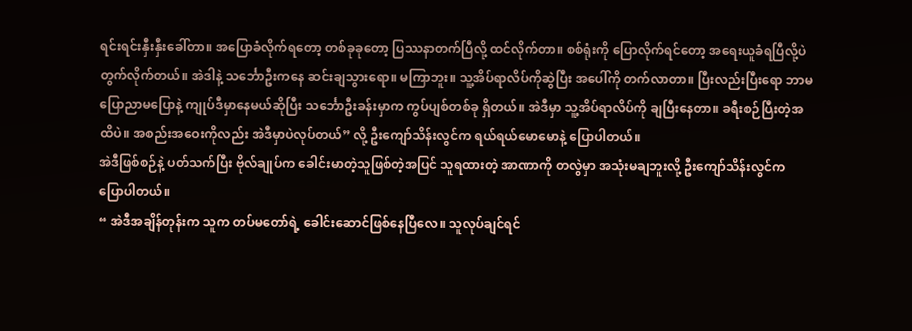ရင်းရင်းနှီးနှီးခေါ်တာ။ အပြောခံလိုက်ရတော့ တစ်ခုခုတော့ ပြဿနာတက်ပြီလို့ ထင်လိုက်တာ။ စစ်ရုံးကို ပြောလိုက်ရင်တော့ အရေးယူခံရပြီလို့ပဲ တွက်လိုက်တယ်။ အဲဒါနဲ့ သင်္ဘောဦးကနေ ဆင်းချသွားရော။ မကြာဘူး။ သူ့အိပ်ရာလိပ်ကိုဆွဲပြီး အပေါ်ကို တက်လာတာ။ ပြီးလည်းပြီးရော ဘာမပြောညာမပြောနဲ့ ကျုပ်ဒီမှာနေမယ်ဆိုပြီး သင်္ဘောဦးခန်းမှာက ကွပ်ပျစ်တစ်ခု ရှိတယ်။ အဲဒီမှာ သူ့အိပ်ရာလိပ်ကို ချပြီးနေတာ။ ခရီးစဉ်ပြီးတဲ့အထိပဲ။ အစည်းအဝေးကိုလည်း အဲဒီမှာပဲလုပ်တယ်” လို့ ဦးကျော်သိန်းလွင်က ရယ်ရယ်မောမောနဲ့ ပြောပါတယ်။
အဲဒီဖြစ်စဉ်နဲ့ ပတ်သက်ပြီး ဗိုလ်ချုပ်က ခေါင်းမာတဲ့သူဖြစ်တဲ့အပြင် သူရထားတဲ့ အာဏာကို တလွဲမှာ အသုံးမချဘူးလို့ ဦးကျော်သိန်းလွင်က ပြောပါတယ်။
“ အဲဒီအချိန်တုန်းက သူက တပ်မတော်ရဲ့ ခေါင်းဆောင်ဖြစ်နေပြီလေ။ သူလုပ်ချင်ရင်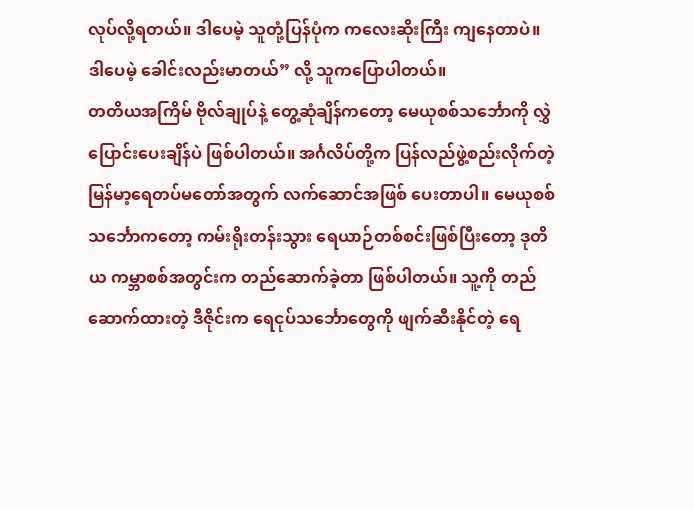လုပ်လို့ရတယ်။ ဒါပေမဲ့ သူတုံ့ပြန်ပုံက ကလေးဆိုးကြီး ကျနေတာပဲ။ ဒါပေမဲ့ ခေါင်းလည်းမာတယ်” လို့ သူကပြောပါတယ်။
တတိယအကြိမ် ဗိုလ်ချုပ်နဲ့ တွေ့ဆုံချိန်ကတော့ မေယုစစ်သင်္ဘောကို လွှဲပြောင်းပေးချိန်ပဲ ဖြစ်ပါတယ်။ အင်္ဂလိပ်တို့က ပြန်လည်ဖွဲ့စည်းလိုက်တဲ့ မြန်မာ့ရေတပ်မတော်အတွက် လက်ဆောင်အဖြစ် ပေးတာပါ။ မေယုစစ်သင်္ဘောကတော့ ကမ်းရိုးတန်းသွား ရေယာဉ်တစ်စင်းဖြစ်ပြီးတော့ ဒုတိယ ကမ္ဘာစစ်အတွင်းက တည်ဆောက်ခဲ့တာ ဖြစ်ပါတယ်။ သူ့ကို တည်ဆောက်ထားတဲ့ ဒီဇိုင်းက ရေငုပ်သင်္ဘောတွေကို ဖျက်ဆီးနိုင်တဲ့ ရေ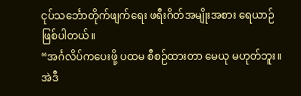ငုပ်သင်္ဘောတိုက်ဖျက်ရေး ဖရီးဂိတ်အမျိုးအစား ရေယာဉ်ဖြစ်ပါတယ်။
“အင်္ဂလိပ်ကပေးဖို့ ပထမ စီစဉ်ထားတာ မေယု မဟုတ်ဘူး။ အဲဒီ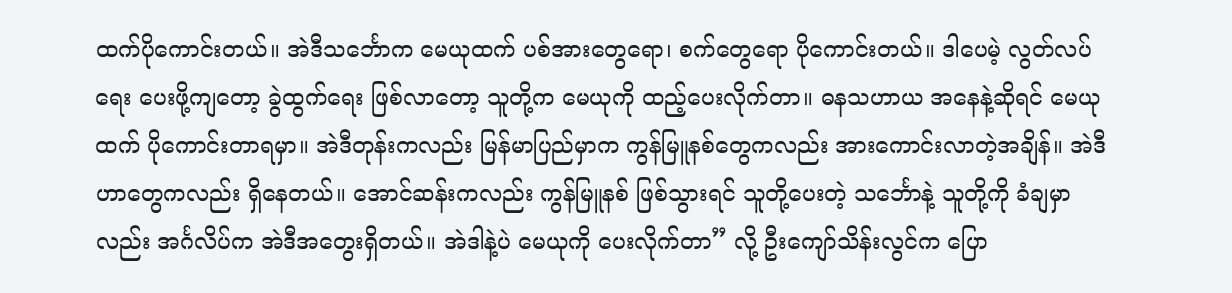ထက်ပိုကောင်းတယ်။ အဲဒီသင်္ဘောက မေယုထက် ပစ်အားတွေရော၊ စက်တွေရော ပိုကောင်းတယ်။ ဒါပေမဲ့ လွတ်လပ်ရေး ပေးဖို့ကျတော့ ခွဲထွက်ရေး ဖြစ်လာတော့ သူတို့က မေယုကို ထည့်ပေးလိုက်တာ။ ဓနသဟာယ အနေနဲ့ဆိုရင် မေယုထက် ပိုကောင်းတာရမှာ။ အဲဒီတုန်းကလည်း မြန်မာပြည်မှာက ကွန်မြူနစ်တွေကလည်း အားကောင်းလာတဲ့အချိန်။ အဲဒီဟာတွေကလည်း ရှိနေတယ်။ အောင်ဆန်းကလည်း ကွန်မြူနစ် ဖြစ်သွားရင် သူတို့ပေးတဲ့ သင်္ဘောနဲ့ သူတို့ကို ခံချမှာလည်း အင်္ဂလိပ်က အဲဒီအတွေးရှိတယ်။ အဲဒါနဲ့ပဲ မေယုကို ပေးလိုက်တာ” လို့ ဦးကျော်သိန်းလွင်က ပြော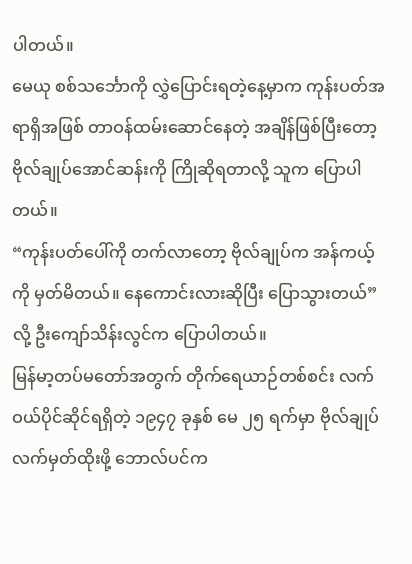ပါတယ်။
မေယု စစ်သင်္ဘောကို လွှဲပြောင်းရတဲ့နေ့မှာက ကုန်းပတ်အရာရှိအဖြစ် တာဝန်ထမ်းဆောင်နေတဲ့ အချိန်ဖြစ်ပြီးတော့ ဗိုလ်ချုပ်အောင်ဆန်းကို ကြိုဆိုရတာလို့ သူက ပြောပါတယ်။
“ကုန်းပတ်ပေါ်ကို တက်လာတော့ ဗိုလ်ချုပ်က အန်ကယ့်ကို မှတ်မိတယ်။ နေကောင်းလားဆိုပြီး ပြောသွားတယ်” လို့ ဦးကျော်သိန်းလွင်က ပြောပါတယ်။
မြန်မာ့တပ်မတော်အတွက် တိုက်ရေယာဉ်တစ်စင်း လက်ဝယ်ပိုင်ဆိုင်ရရှိတဲ့ ၁၉၄၇ ခုနှစ် မေ ၂၅ ရက်မှာ ဗိုလ်ချုပ် လက်မှတ်ထိုးဖို့ ဘောလ်ပင်က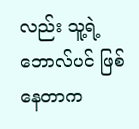လည်း သူ့ရဲ့ ဘောလ်ပင် ဖြစ်နေတာက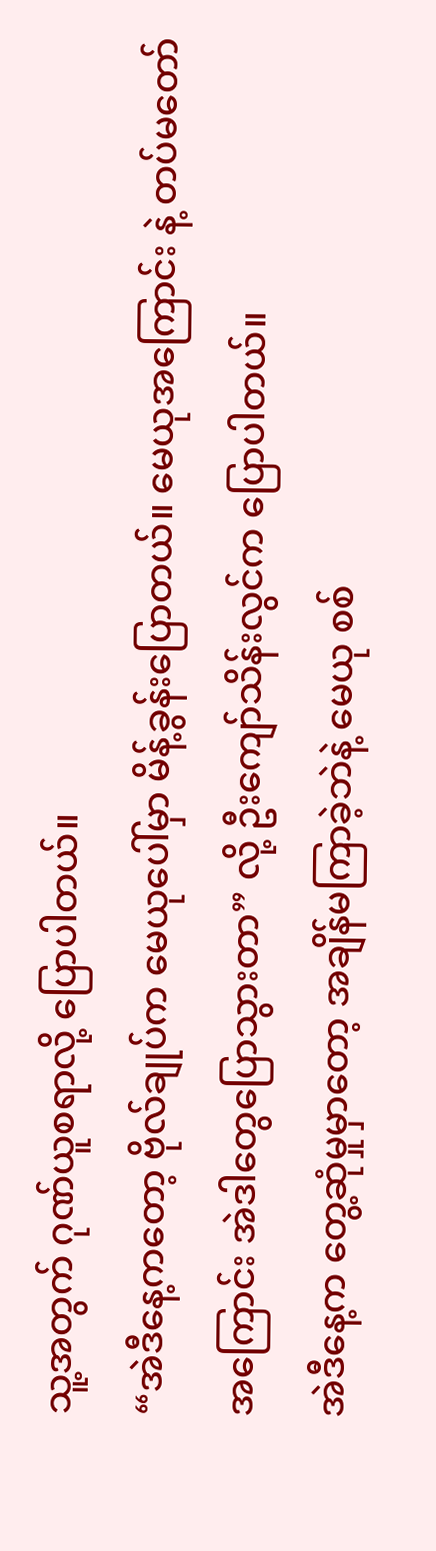သူ့အတွက် ဂုဏ်ယူစရာလို့ ပြောပါတယ်။
“အဲဒီနေ့ကတော့ ဗိုလ်ချုပ်က မေယုပေါ်မှာ မိန့်ခွန်းပြောတယ်။ မေယုအကြောင်း နဲ့ တပ်မတော်အကြောင်း အဲဒါတွေပြောသွားတာ” လို့ ဦးကျော်သိန်းလွင်က ပြောပါတယ်။
အဲဒီနေ့က တွေ့ဆုံမှုမှာတော့ အချိန်မကြာခဲ့ဘဲနဲ့ မေယု စစ်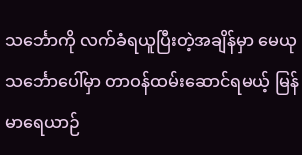သင်္ဘောကို လက်ခံရယူပြီးတဲ့အချိန်မှာ မေယု သင်္ဘောပေါ်မှာ တာဝန်ထမ်းဆောင်ရမယ့် မြန်မာရေယာဉ်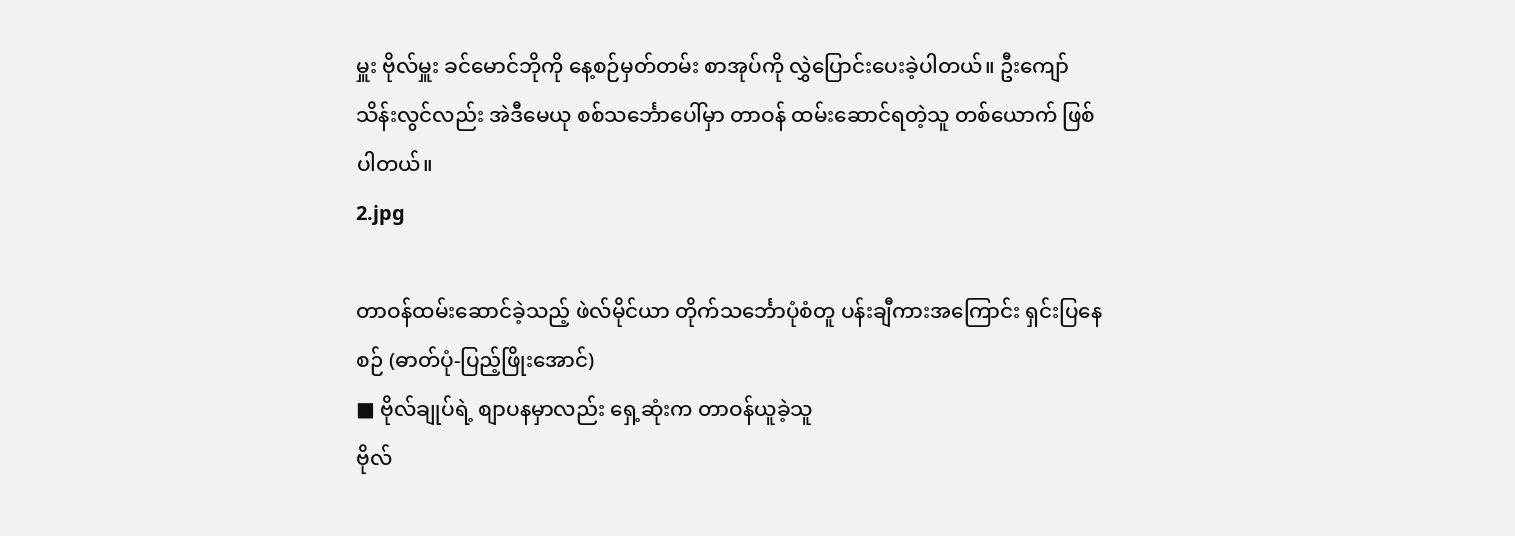မှူး ဗိုလ်မှူး ခင်မောင်ဘိုကို နေ့စဉ်မှတ်တမ်း စာအုပ်ကို လွှဲပြောင်းပေးခဲ့ပါတယ်။ ဦးကျော်သိန်းလွင်လည်း အဲဒီမေယု စစ်သင်္ဘောပေါ်မှာ တာဝန် ထမ်းဆောင်ရတဲ့သူ တစ်ယောက် ဖြစ်ပါတယ်။
2.jpg

တာဝန်ထမ်းဆောင်ခဲ့သည့် ဖဲလ်မိုင်ယာ တိုက်သင်္ဘောပုံစံတူ ပန်းချီကားအကြောင်း ရှင်းပြနေစဉ် (ဓာတ်ပုံ-ပြည့်ဖြိုးအောင်)
■ ဗိုလ်ချုပ်ရဲ့ စျာပနမှာလည်း ရှေ့ဆုံးက တာဝန်ယူခဲ့သူ
ဗိုလ်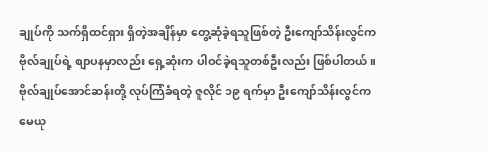ချုပ်ကို သက်ရှိထင်ရှား ရှိတဲ့အချိန်မှာ တွေ့ဆုံခဲ့ရသူဖြစ်တဲ့ ဦးကျော်သိန်းလွင်က ဗိုလ်ချုပ်ရဲ့ စျာပနမှာလည်း ရှေ့ဆုံးက ပါဝင်ခဲ့ရသူတစ်ဦးလည်း ဖြစ်ပါတယ်။
ဗိုလ်ချုပ်အောင်ဆန်းတို့ လုပ်ကြံခံရတဲ့ ဇူလိုင် ၁၉ ရက်မှာ ဦးကျော်သိန်းလွင်က မေယု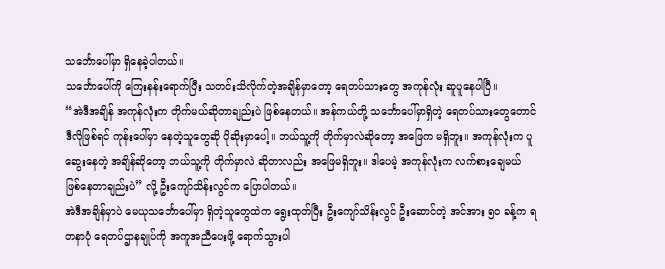သင်္ဘောပေါ်မှာ ရှိနေခဲ့ပါတယ်။
သင်္ဘောပေါ်ကို ကြေးနန်းရောက်ပြီး သတင်းသိလိုက်တဲ့အချိန်မှာတော့ ရေတပ်သားတွေ အကုန်လုံး ဆူပူနေပါပြီ။
“အဲဒီအချိန် အကုန်လုံးက တိုက်မယ်ဆိုတာချည်းပဲ ဖြစ်နေတယ်။ အန်ကယ်တို့ သင်္ဘောပေါ်မှာရှိတဲ့ ရေတပ်သားတွေတောင် ဒီလိုဖြစ်ရင် ကုန်းပေါ်မှာ နေတဲ့သူတွေဆို ပိုဆိုးမှာပေါ့။ ဘယ်သူ့ကို တိုက်မှာလဲဆိုတော့ အဖြေက မရှိဘူး။ အကုန်လုံးက ပူဆွေးနေတဲ့ အချိန်ဆိုတော့ ဘယ်သူ့ကို တိုက်မှာလဲ ဆိုတာလည်း အဖြေမရှိဘူး။ ဒါပေမဲ့ အကုန်လုံးက လက်စားချေမယ် ဖြစ်နေတာချည်းပဲ” လို့ ဦးကျော်သိန်းလွင်က ပြောပါတယ်။
အဲဒီအချိန်မှာပဲ မေယုသင်္ဘောပေါ်မှာ ရှိတဲ့သူတွေထဲက ရွေးထုတ်ပြီး ဦးကျော်သိန်းလွင် ဦးဆောင်တဲ့ အင်အား ၅၀ ခန့်က ရတနာပုံ ရေတပ်ဌာနချုပ်ကို အကူအညီပေးဖို့ ရောက်သွားပါ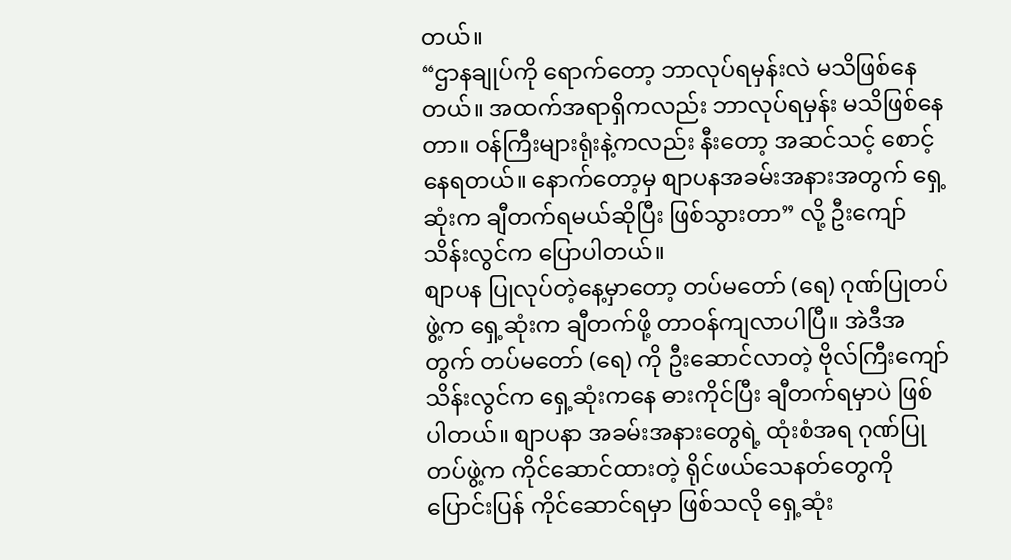တယ်။
“ဌာနချုပ်ကို ရောက်တော့ ဘာလုပ်ရမှန်းလဲ မသိဖြစ်နေတယ်။ အထက်အရာရှိကလည်း ဘာလုပ်ရမှန်း မသိဖြစ်နေတာ။ ဝန်ကြီးများရုံးနဲ့ကလည်း နီးတော့ အဆင်သင့် စောင့်နေရတယ်။ နောက်တော့မှ စျာပနအခမ်းအနားအတွက် ရှေ့ဆုံးက ချီတက်ရမယ်ဆိုပြီး ဖြစ်သွားတာ” လို့ ဦးကျော်သိန်းလွင်က ပြောပါတယ်။
စျာပန ပြုလုပ်တဲ့နေ့မှာတော့ တပ်မတော် (ရေ) ဂုဏ်ပြုတပ်ဖွဲ့က ရှေ့ဆုံးက ချီတက်ဖို့ တာဝန်ကျလာပါပြီ။ အဲဒီအတွက် တပ်မတော် (ရေ) ကို ဦးဆောင်လာတဲ့ ဗိုလ်ကြီးကျော်သိန်းလွင်က ရှေ့ဆုံးကနေ ဓားကိုင်ပြီး ချီတက်ရမှာပဲ ဖြစ်ပါတယ်။ စျာပနာ အခမ်းအနားတွေရဲ့ ထုံးစံအရ ဂုဏ်ပြုတပ်ဖွဲ့က ကိုင်ဆောင်ထားတဲ့ ရိုင်ဖယ်သေနတ်တွေကို ပြောင်းပြန် ကိုင်ဆောင်ရမှာ ဖြစ်သလို ရှေ့ဆုံး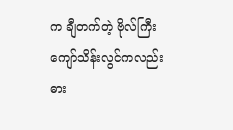က ချီတက်တဲ့ ဗိုလ်ကြီးကျော်သိန်းလွင်ကလည်း ဓား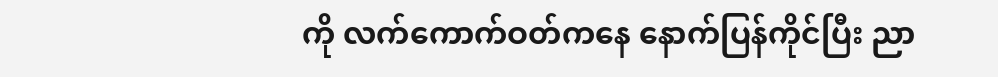ကို လက်ကောက်ဝတ်ကနေ နောက်ပြန်ကိုင်ပြီး ညာ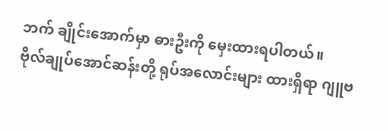ဘက် ချိုင်းအောက်မှာ ဓားဦးကို မှေးထားရပါတယ်။
ဗိုလ်ချုပ်အောင်ဆန်းတို့ ရုပ်အလောင်းများ ထားရှိရာ ဂျူဗ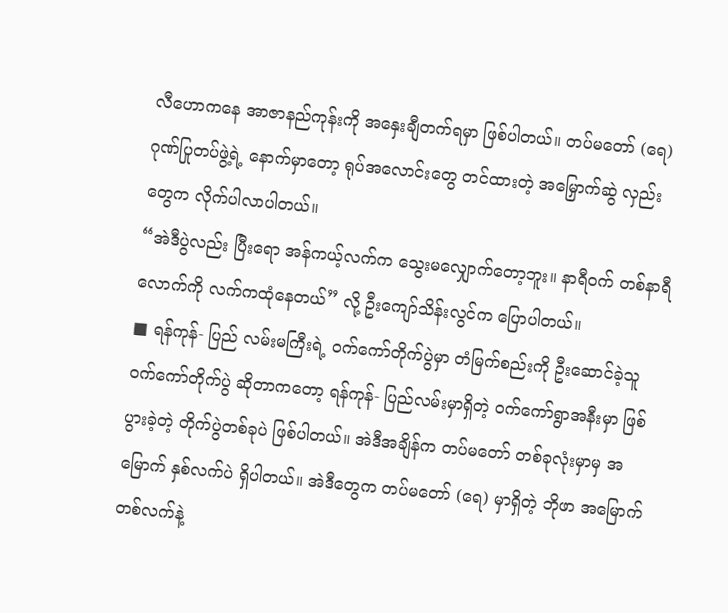လီဟောကနေ အာဇာနည်ကုန်းကို အနှေးချီတက်ရမှာ ဖြစ်ပါတယ်။ တပ်မတော် (ရေ) ဂုဏ်ပြုတပ်ဖွဲ့ရဲ့ နောက်မှာတော့ ရုပ်အလောင်းတွေ တင်ထားတဲ့ အမြှောက်ဆွဲ လှည်းတွေက လိုက်ပါလာပါတယ်။
“အဲဒီပွဲလည်း ပြီးရော အန်ကယ့်လက်က သွေးမလျှောက်တော့ဘူး။ နာရီဝက် တစ်နာရီလောက်ကို လက်ကထုံနေတယ်” လို့ ဦးကျော်သိန်းလွင်က ပြောပါတယ်။
■ ရန်ကုန်- ပြည် လမ်းမကြီးရဲ့ ဝက်ကော်တိုက်ပွဲမှာ တံမြက်စည်းကို ဦးဆောင်ခဲ့သူ
ဝက်ကော်တိုက်ပွဲ ဆိုတာကတော့ ရန်ကုန်- ပြည်လမ်းမှာရှိတဲ့ ဝက်ကော်ရွာအနီးမှာ ဖြစ်ပွားခဲ့တဲ့ တိုက်ပွဲတစ်ခုပဲ ဖြစ်ပါတယ်။ အဲဒီအချိန်က တပ်မတော် တစ်ခုလုံးမှာမှ အမြောက် နှစ်လက်ပဲ ရှိပါတယ်။ အဲဒီတွေက တပ်မတော် (ရေ) မှာရှိတဲ့ ဘိုဖာ အမြောက်တစ်လက်နဲ့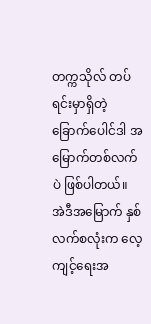တက္ကသိုလ် တပ်ရင်းမှာရှိတဲ့ ခြောက်ပေါင်ဒါ အမြောက်တစ်လက်ပဲ ဖြစ်ပါတယ်။ အဲဒီအမြောက် နှစ်လက်စလုံးက လေ့ကျင့်ရေးအ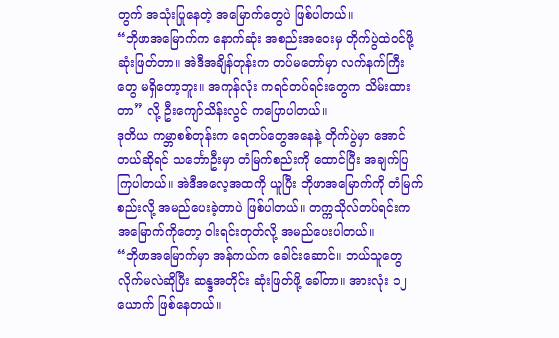တွက် အသုံးပြုနေတဲ့ အမြောက်တွေပဲ ဖြစ်ပါတယ်။
“ဘိုဖာအမြောက်က နောက်ဆုံး အစည်းအဝေးမှ တိုက်ပွဲထဲဝင်ဖို့ ဆုံးဖြတ်တာ။ အဲဒီအချိန်တုန်းက တပ်မတော်မှာ လက်နက်ကြီးတွေ မရှိတော့ဘူး။ အကုန်လုံး ကရင်တပ်ရင်းတွေက သိမ်းထားတာ” လို့ ဦးကျော်သိန်းလွင် ကပြောပါတယ်။
ဒုတိယ ကမ္ဘာစစ်တုန်းက ရေတပ်တွေအနေနဲ့ တိုက်ပွဲမှာ အောင်တယ်ဆိုရင် သင်္ဘောဦးမှာ တံမြက်စည်းကို ထောင်ပြီး အချက်ပြကြပါတယ်။ အဲဒီအလေ့အထကို ယူပြီး ဘိုဖာအမြောက်ကို တံမြက်စည်းလို့ အမည်ပေးခဲ့တာပဲ ဖြစ်ပါတယ်။ တက္ကသိုလ်တပ်ရင်းက အမြောက်ကိုတော့ ၀ါးရင်းတုတ်လို့ အမည်ပေးပါတယ်။
“ဘိုဖာအမြောက်မှာ အန်ကယ်က ခေါင်းဆောင်။ ဘယ်သူတွေ လိုက်မလဲဆိုပြီး ဆန္ဒအတိုင်း ဆုံးဖြတ်ဖို့ ခေါ်တာ။ အားလုံး ၁၂ ယောက် ဖြစ်နေတယ်။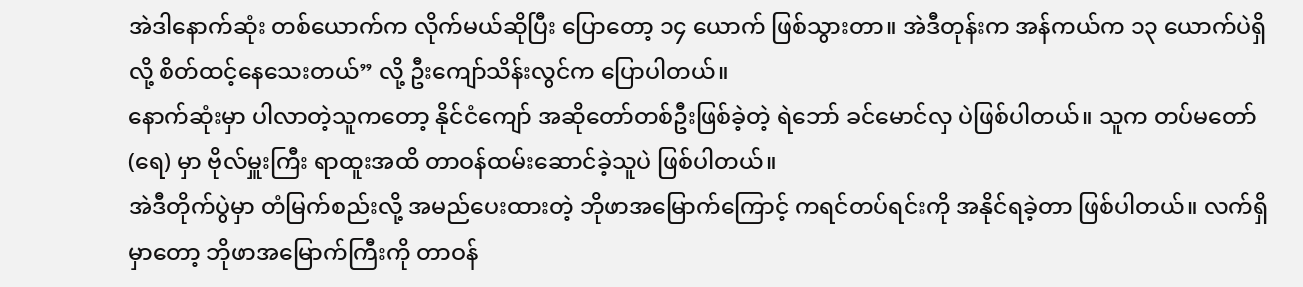အဲဒါနောက်ဆုံး တစ်ယောက်က လိုက်မယ်ဆိုပြီး ပြောတော့ ၁၄ ယောက် ဖြစ်သွားတာ။ အဲဒီတုန်းက အန်ကယ်က ၁၃ ယောက်ပဲရှိလို့ စိတ်ထင့်နေသေးတယ်” လို့ ဦးကျော်သိန်းလွင်က ပြောပါတယ်။
နောက်ဆုံးမှာ ပါလာတဲ့သူကတော့ နိုင်ငံကျော် အဆိုတော်တစ်ဦးဖြစ်ခဲ့တဲ့ ရဲဘော် ခင်မောင်လှ ပဲဖြစ်ပါတယ်။ သူက တပ်မတော် (ရေ) မှာ ဗိုလ်မှူးကြီး ရာထူးအထိ တာဝန်ထမ်းဆောင်ခဲ့သူပဲ ဖြစ်ပါတယ်။
အဲဒီတိုက်ပွဲမှာ တံမြက်စည်းလို့ အမည်ပေးထားတဲ့ ဘိုဖာအမြောက်ကြောင့် ကရင်တပ်ရင်းကို အနိုင်ရခဲ့တာ ဖြစ်ပါတယ်။ လက်ရှိမှာတော့ ဘိုဖာအမြောက်ကြီးကို တာဝန်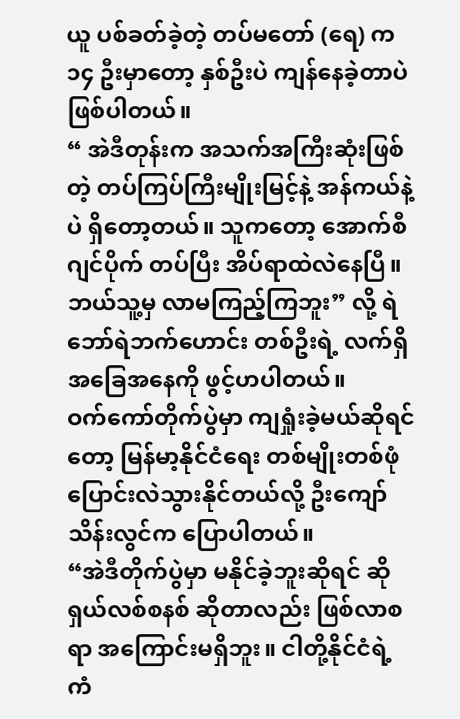ယူ ပစ်ခတ်ခဲ့တဲ့ တပ်မတော် (ရေ) က ၁၄ ဦးမှာတော့ နှစ်ဦးပဲ ကျန်နေခဲ့တာပဲ ဖြစ်ပါတယ်။
“ အဲဒီတုန်းက အသက်အကြီးဆုံးဖြစ်တဲ့ တပ်ကြပ်ကြီးမျိုးမြင့်နဲ့ အန်ကယ်နဲ့ပဲ ရှိတော့တယ်။ သူကတော့ အောက်စီဂျင်ပိုက် တပ်ပြီး အိပ်ရာထဲလဲနေပြီ။ ဘယ်သူ့မှ လာမကြည့်ကြဘူး” လို့ ရဲဘော်ရဲဘက်ဟောင်း တစ်ဦးရဲ့ လက်ရှိအခြေအနေကို ဖွင့်ဟပါတယ်။
ဝက်ကော်တိုက်ပွဲမှာ ကျရှုံးခဲ့မယ်ဆိုရင်တော့ မြန်မာ့နိုင်ငံရေး တစ်မျိုးတစ်ဖုံ ပြောင်းလဲသွားနိုင်တယ်လို့ ဦးကျော်သိန်းလွင်က ပြောပါတယ်။
“အဲဒီတိုက်ပွဲမှာ မနိုင်ခဲ့ဘူးဆိုရင် ဆိုရှယ်လစ်စနစ် ဆိုတာလည်း ဖြစ်လာစရာ အကြောင်းမရှိဘူး။ ငါတို့နိုင်ငံရဲ့ ကံ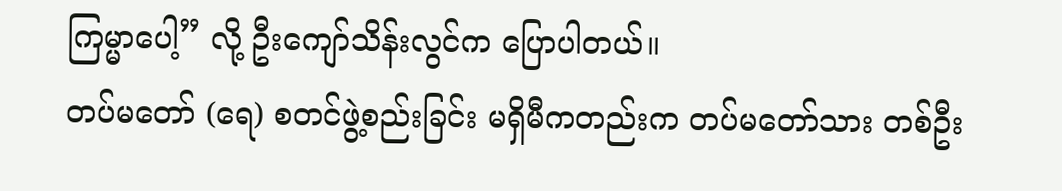ကြမ္မာပေါ့” လို့ ဦးကျော်သိန်းလွင်က ပြောပါတယ်။
တပ်မတော် (ရေ) စတင်ဖွဲ့စည်းခြင်း မရှိမီကတည်းက တပ်မတော်သား တစ်ဦး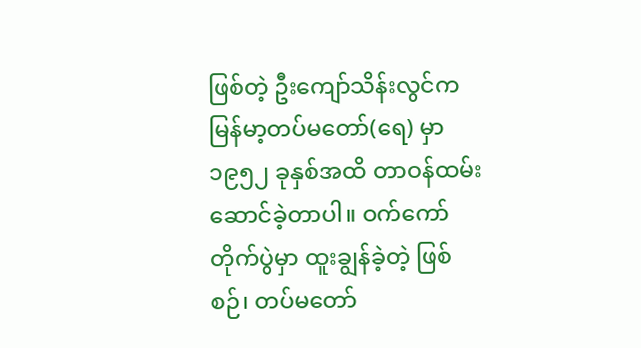ဖြစ်တဲ့ ဦးကျော်သိန်းလွင်က မြန်မာ့တပ်မတော်(ရေ) မှာ ၁၉၅၂ ခုနှစ်အထိ တာဝန်ထမ်းဆောင်ခဲ့တာပါ။ ဝက်ကော်တိုက်ပွဲမှာ ထူးချွန်ခဲ့တဲ့ ဖြစ်စဉ်၊ တပ်မတော်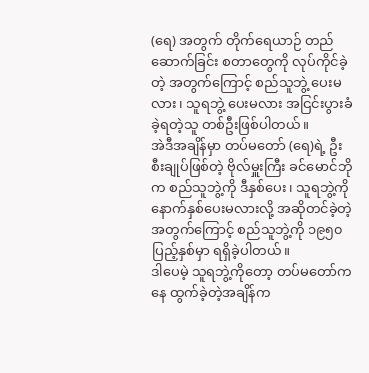(ရေ) အတွက် တိုက်ရေယာဉ် တည်ဆောက်ခြင်း စတာတွေကို လုပ်ကိုင်ခဲ့တဲ့ အတွက်ကြောင့် စည်သူဘွဲ့ ပေးမလား၊ သူရဘွဲ့ ပေးမလား အငြင်းပွားခံခဲ့ရတဲ့သူ တစ်ဦးဖြစ်ပါတယ်။
အဲဒီအချိန်မှာ တပ်မတော် (ရေ)ရဲ့ ဦးစီးချုပ်ဖြစ်တဲ့ ဗိုလ်မှူးကြီး ခင်မောင်ဘိုက စည်သူဘွဲ့ကို ဒီနှစ်ပေး၊ သူရဘွဲ့ကို နောက်နှစ်ပေးမလားလို့ အဆိုတင်ခဲ့တဲ့အတွက်ကြောင့် စည်သူဘွဲ့ကို ၁၉၅၀ ပြည့်နှစ်မှာ ရရှိခဲ့ပါတယ်။
ဒါပေမဲ့ သူရဘွဲ့ကိုတော့ တပ်မတော်ကနေ ထွက်ခဲ့တဲ့အချိန်က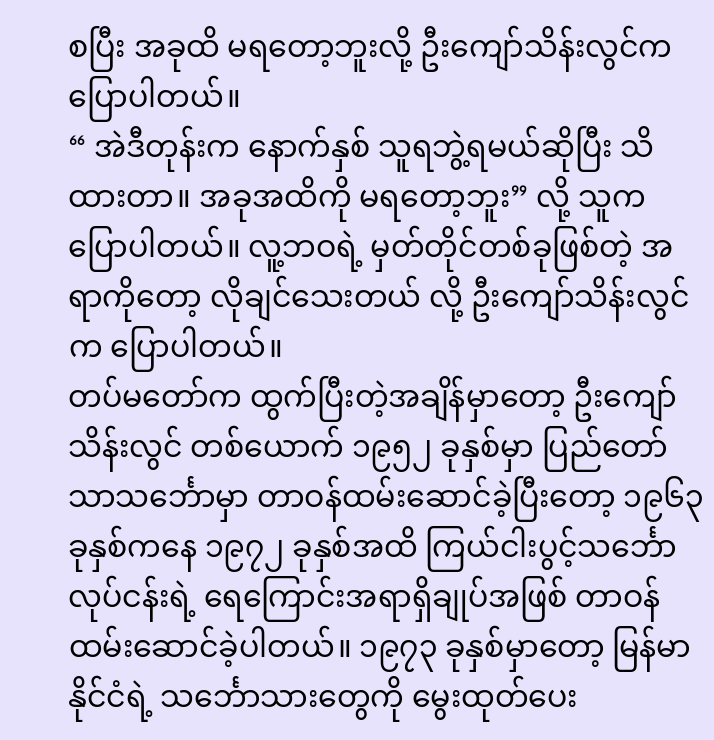စပြီး အခုထိ မရတော့ဘူးလို့ ဦးကျော်သိန်းလွင်က ပြောပါတယ်။
“ အဲဒီတုန်းက နောက်နှစ် သူရဘွဲ့ရမယ်ဆိုပြီး သိထားတာ။ အခုအထိကို မရတော့ဘူး” လို့ သူက ပြောပါတယ်။ လူ့ဘဝရဲ့ မှတ်တိုင်တစ်ခုဖြစ်တဲ့ အရာကိုတော့ လိုချင်သေးတယ် လို့ ဦးကျော်သိန်းလွင်က ပြောပါတယ်။
တပ်မတော်က ထွက်ပြီးတဲ့အချိန်မှာတော့ ဦးကျော်သိန်းလွင် တစ်ယောက် ၁၉၅၂ ခုနှစ်မှာ ပြည်တော်သာသင်္ဘောမှာ တာဝန်ထမ်းဆောင်ခဲ့ပြီးတော့ ၁၉၆၃ ခုနှစ်ကနေ ၁၉၇၂ ခုနှစ်အထိ ကြယ်ငါးပွင့်သင်္ဘော လုပ်ငန်းရဲ့ ရေကြောင်းအရာရှိချုပ်အဖြစ် တာဝန်ထမ်းဆောင်ခဲ့ပါတယ်။ ၁၉၇၃ ခုနှစ်မှာတော့ မြန်မာနိုင်ငံရဲ့ သင်္ဘောသားတွေကို မွေးထုတ်ပေး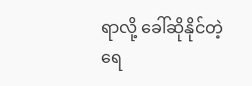ရာလို့ ခေါ်ဆိုနိုင်တဲ့ ရေ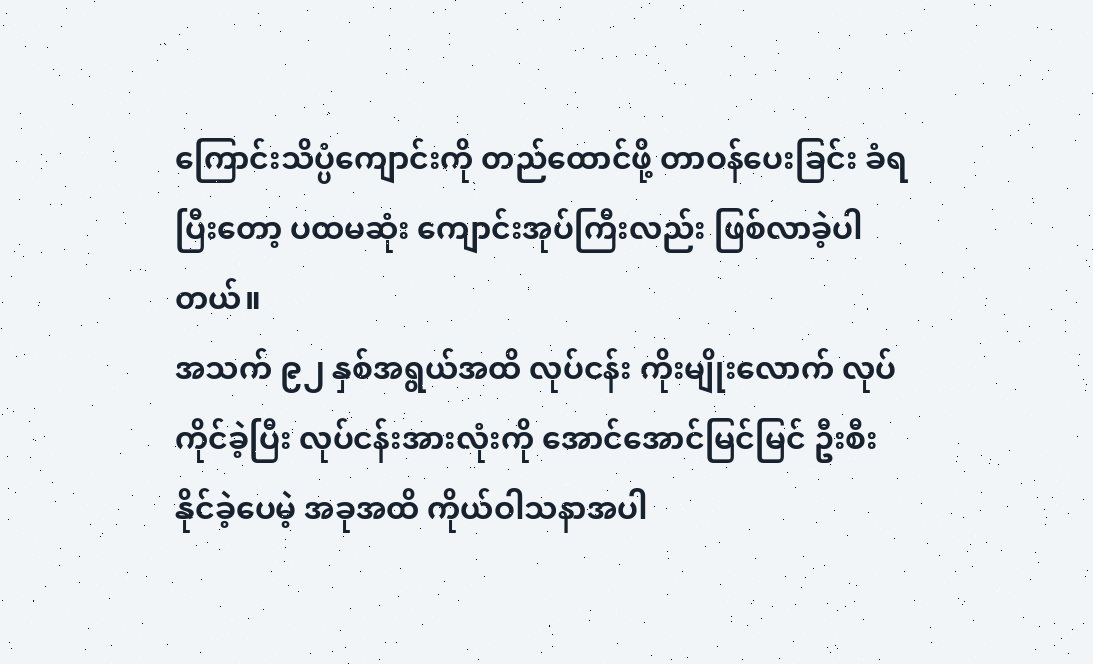ကြောင်းသိပ္ပံကျောင်းကို တည်ထောင်ဖို့ တာဝန်ပေးခြင်း ခံရပြီးတော့ ပထမဆုံး ကျောင်းအုပ်ကြီးလည်း ဖြစ်လာခဲ့ပါတယ်။
အသက် ၉၂ နှစ်အရွယ်အထိ လုပ်ငန်း ကိုးမျိုးလောက် လုပ်ကိုင်ခဲ့ပြီး လုပ်ငန်းအားလုံးကို အောင်အောင်မြင်မြင် ဦးစီးနိုင်ခဲ့ပေမဲ့ အခုအထိ ကိုယ်ဝါသနာအပါ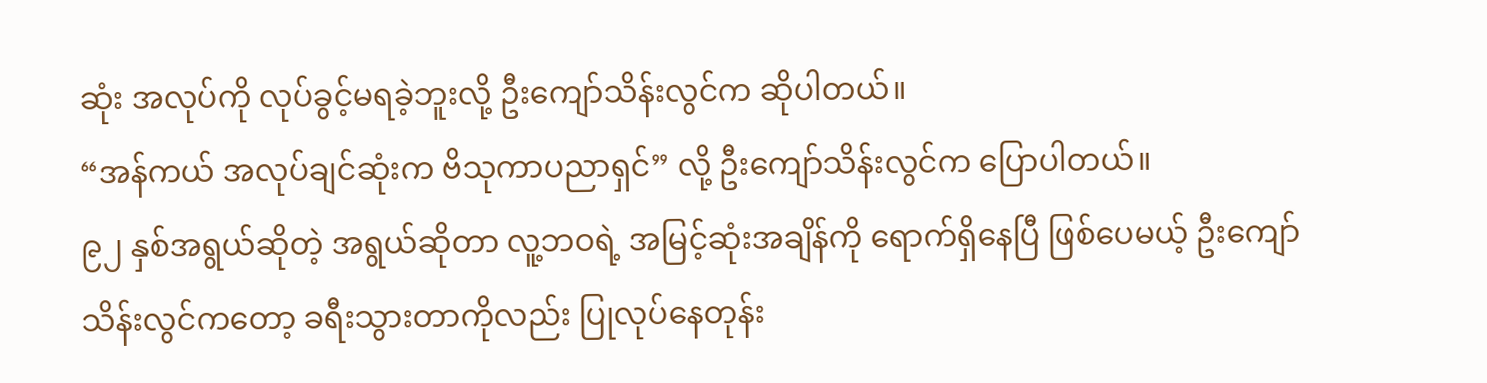ဆုံး အလုပ်ကို လုပ်ခွင့်မရခဲ့ဘူးလို့ ဦးကျော်သိန်းလွင်က ဆိုပါတယ်။
“အန်ကယ် အလုပ်ချင်ဆုံးက ဗိသုကာပညာရှင်” လို့ ဦးကျော်သိန်းလွင်က ပြောပါတယ်။
၉၂ နှစ်အရွယ်ဆိုတဲ့ အရွယ်ဆိုတာ လူ့ဘဝရဲ့ အမြင့်ဆုံးအချိန်ကို ရောက်ရှိနေပြီ ဖြစ်ပေမယ့် ဦးကျော်သိန်းလွင်ကတော့ ခရီးသွားတာကိုလည်း ပြုလုပ်နေတုန်း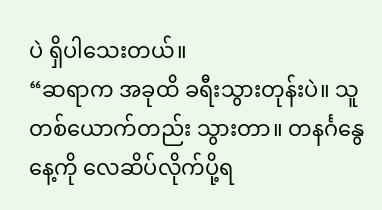ပဲ ရှိပါသေးတယ်။
“ဆရာက အခုထိ ခရီးသွားတုန်းပဲ။ သူတစ်ယောက်တည်း သွားတာ။ တနင်္ဂနွေနေ့ကို လေဆိပ်လိုက်ပို့ရ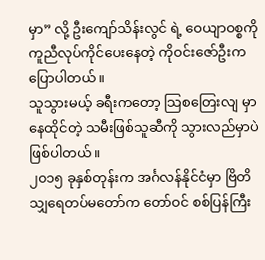မှာ” လို့ ဦးကျော်သိန်းလွင် ရဲ့ ဝေယျာဝစ္စကို ကူညီလုပ်ကိုင်ပေးနေတဲ့ ကိုဝင်းဇော်ဦးက ပြောပါတယ်။
သူသွားမယ့် ခရီးကတော့ သြစတြေးလျ မှာ နေထိုင်တဲ့ သမီးဖြစ်သူဆီကို သွားလည်မှာပဲ ဖြစ်ပါတယ်။
၂၀၁၅ ခုနှစ်တုန်းက အင်္ဂလန်နိုင်ငံမှာ ဗြိတိသျှရေတပ်မတော်က တော်ဝင် စစ်ပြန်ကြီး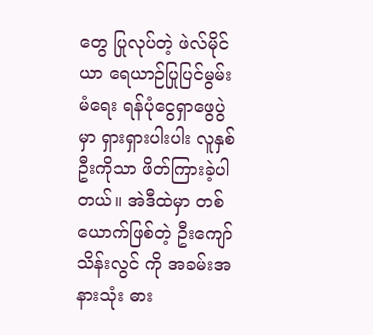တွေ ပြုလုပ်တဲ့ ဖဲလ်မိုင်ယာ ရေယာဉ်ပြုပြင်မွမ်းမံရေး ရန်ပုံငွေရှာဖွေပွဲမှာ ရှားရှားပါးပါး လူနှစ်ဦးကိုသာ ဖိတ်ကြားခဲ့ပါတယ်။ အဲဒီထဲမှာ တစ်ယောက်ဖြစ်တဲ့ ဦးကျော်သိန်းလွင် ကို အခမ်းအနားသုံး ဓား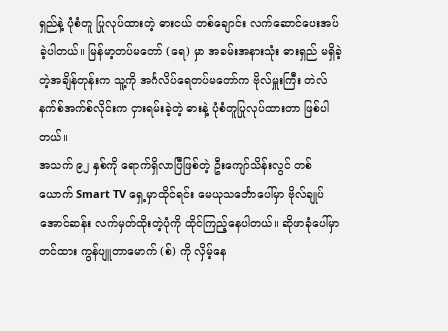ရှည်နဲ့ ပုံစံတူ ပြုလုပ်ထားတဲ့ ဓားငယ် တစ်ချောင်း လက်ဆောင်ပေးအပ်ခဲ့ပါတယ်။ မြန်မာ့တပ်မတော် (ရေ) မှာ အခမ်းအနားသုံး ဓားရှည် မရှိခဲ့တဲ့အချိန်တုန်းက သူ့ကို အင်္ဂလိပ်ရေတပ်မတော်က ဗိုလ်မှူးကြီး တဲလ်နက်စ်အက်စ်လိုင်းက ငှားရမ်းခဲ့တဲ့ ဓားနဲ့ ပုံစံတူပြုလုပ်ထားတာ ဖြစ်ပါတယ်။
အသက် ၉၂ နှစ်ကို ရောက်ရှိလာပြီဖြစ်တဲ့ ဦးကျော်သိန်းလွင် တစ်ယောက် Smart TV ရှေ့မှာထိုင်ရင်း မေယုသင်္ဘောပေါ်မှာ ဗိုလ်ချုပ်အောင်ဆန်း လက်မှတ်ထိုးတဲ့ပုံကို ထိုင်ကြည့်နေပါတယ်။ ဆိုဖာခုံပေါ်မှာ တင်ထား ကွန်ပျူတာမောက် (စ်) ကို လှိမ့်နေ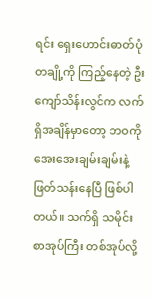ရင်း ရှေးဟောင်းဓာတ်ပုံတချို့ကို ကြည့်နေတဲ့ ဦးကျော်သိန်းလွင်က လက်ရှိအချိန်မှာတော့ ဘဝကို အေးအေးချမ်းချမ်းနဲ့ ဖြတ်သန်းနေပြီ ဖြစ်ပါ တယ်။ သက်ရှိ သမိုင်းစာအုပ်ကြီး တစ်အုပ်လို့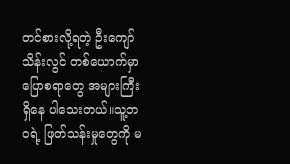တင်စားလို့ရတဲ့ ဦးကျော်သိန်းလွင် တစ်ယောက်မှာ ပြောစရာတွေ အများကြီးရှိနေ ပါသေးတယ်။သူ့ဘဝရဲ့ ဖြတ်သန်းမှုတွေကို မ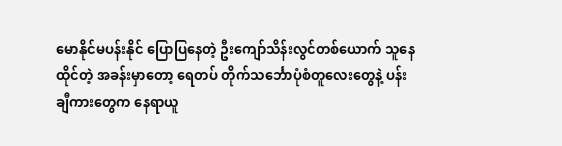မောနိုင်မပန်းနိုင် ပြောပြနေတဲ့ ဦးကျော်သိန်းလွင်တစ်ယောက် သူနေထိုင်တဲ့ အခန်းမှာတော့ ရေတပ် တိုက်သင်္ဘောပုံစံတူလေးတွေနဲ့ ပန်းချီကားတွေက နေရာယူ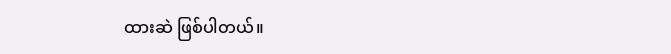ထားဆဲ ဖြစ်ပါတယ်။